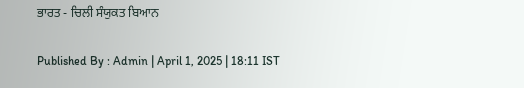ਭਾਰਤ - ਚਿਲੀ ਸੰਯੁਕਤ ਬਿਆਨ

Published By : Admin | April 1, 2025 | 18:11 IST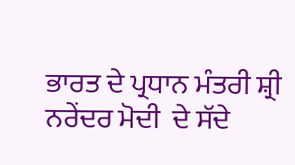ਭਾਰਤ ਦੇ ਪ੍ਰਧਾਨ ਮੰਤਰੀ ਸ਼੍ਰੀ ਨਰੇਂਦਰ ਮੋਦੀ  ਦੇ ਸੱਦੇ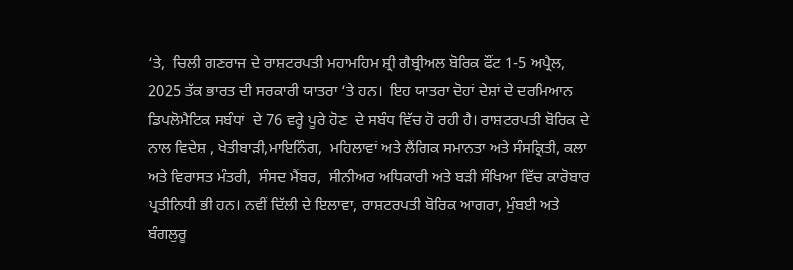‘ਤੇ,  ਚਿਲੀ ਗਣਰਾਜ ਦੇ ਰਾਸ਼ਟਰਪਤੀ ਮਹਾਮਹਿਮ ਸ਼੍ਰੀ ਗੈਬ੍ਰੀਅਲ ਬੋਰਿਕ ਫੌਂਟ 1-5 ਅਪ੍ਰੈਲ, 2025 ਤੱਕ ਭਾਰਤ ਦੀ ਸਰਕਾਰੀ ਯਾਤਰਾ ‘ਤੇ ਹਨ।  ਇਹ ਯਾਤਰਾ ਦੋਹਾਂ ਦੇਸ਼ਾਂ ਦੇ ਦਰਮਿਆਨ ਡਿਪਲੋਮੈਟਿਕ ਸਬੰਧਾਂ  ਦੇ 76 ਵਰ੍ਹੇ ਪੂਰੇ ਹੋਣ  ਦੇ ਸਬੰਧ ਵਿੱਚ ਹੋ ਰਹੀ ਹੈ। ਰਾਸ਼ਟਰਪਤੀ ਬੋਰਿਕ ਦੇ ਨਾਲ ਵਿਦੇਸ਼ , ਖੇਤੀਬਾੜੀ,ਮਾਇਨਿੰਗ,  ਮਹਿਲਾਵਾਂ ਅਤੇ ਲੈਂਗਿਕ ਸਮਾਨਤਾ ਅਤੇ ਸੰਸਕ੍ਰਿਤੀ, ਕਲਾ ਅਤੇ ਵਿਰਾਸਤ ਮੰਤਰੀ,  ਸੰਸਦ ਮੈਂਬਰ,  ਸੀਨੀਅਰ ਅਧਿਕਾਰੀ ਅਤੇ ਬੜੀ ਸੰਖਿਆ ਵਿੱਚ ਕਾਰੋਬਾਰ ਪ੍ਰਤੀਨਿਧੀ ਭੀ ਹਨ। ਨਵੀਂ ਦਿੱਲੀ ਦੇ ਇਲਾਵਾ, ਰਾਸ਼ਟਰਪਤੀ ਬੋਰਿਕ ਆਗਰਾ, ਮੁੰਬਈ ਅਤੇ ਬੰਗਲੁਰੂ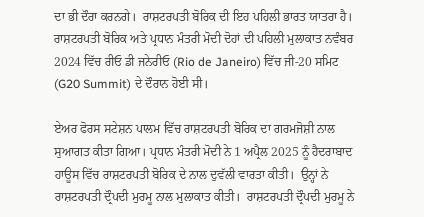ਦਾ ਭੀ ਦੌਰਾ ਕਰਨਗੇ।  ਰਾਸ਼ਟਰਪਤੀ ਬੋਰਿਕ ਦੀ ਇਹ ਪਹਿਲੀ ਭਾਰਤ ਯਾਤਰਾ ਹੈ। ਰਾਸ਼ਟਰਪਤੀ ਬੋਰਿਕ ਅਤੇ ਪ੍ਰਧਾਨ ਮੰਤਰੀ ਮੋਦੀ ਦੋਹਾਂ ਦੀ ਪਹਿਲੀ ਮੁਲਾਕਾਤ ਨਵੰਬਰ 2024 ਵਿੱਚ ਰੀਓ ਡੀ ਜਨੇਰੀਓ (Rio de Janeiro) ਵਿੱਚ ਜੀ-20 ਸਮਿਟ (G20 Summit) ਦੇ ਦੌਰਾਨ ਹੋਈ ਸੀ।

ਏਅਰ ਫੋਰਸ ਸਟੇਸ਼ਨ ਪਾਲਮ ਵਿੱਚ ਰਾਸ਼ਟਰਪਤੀ ਬੋਰਿਕ ਦਾ ਗਰਮਜੋਸ਼ੀ ਨਾਲ ਸੁਆਗਤ ਕੀਤਾ ਗਿਆ। ਪ੍ਰਧਾਨ ਮੰਤਰੀ ਮੋਦੀ ਨੇ 1 ਅਪ੍ਰੈਲ 2025 ਨੂੰ ਹੈਦਰਾਬਾਦ ਹਾਊਸ ਵਿੱਚ ਰਾਸ਼ਟਰਪਤੀ ਬੋਰਿਕ ਦੇ ਨਾਲ ਦੁਵੱਲੀ ਵਾਰਤਾ ਕੀਤੀ।  ਉਨ੍ਹਾਂ ਨੇ ਰਾਸ਼ਟਰਪਤੀ ਦ੍ਰੌਪਦੀ ਮੁਰਮੂ ਨਾਲ ਮੁਲਾਕਾਤ ਕੀਤੀ।  ਰਾਸ਼ਟਰਪਤੀ ਦ੍ਰੌਪਦੀ ਮੁਰਮੂ ਨੇ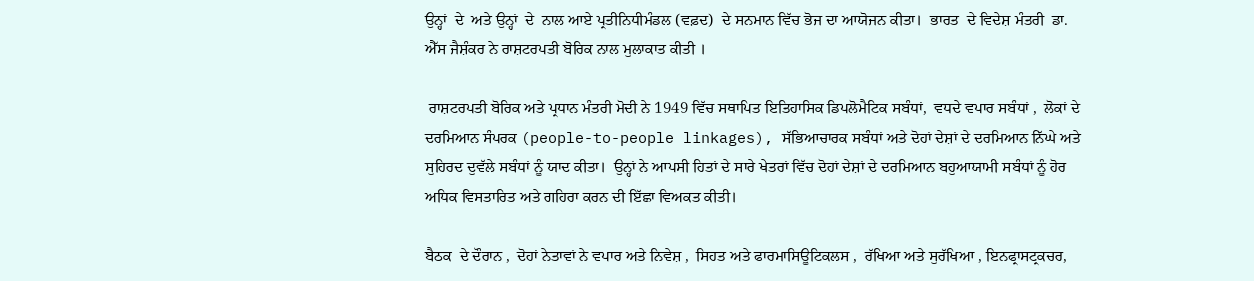ਉਨ੍ਹਾਂ  ਦੇ  ਅਤੇ ਉਨ੍ਹਾਂ  ਦੇ  ਨਾਲ ਆਏ ਪ੍ਰਤੀਨਿਧੀਮੰਡਲ (ਵਫ਼ਦ)  ਦੇ ਸਨਮਾਨ ਵਿੱਚ ਭੋਜ ਦਾ ਆਯੋਜਨ ਕੀਤਾ।  ਭਾਰਤ  ਦੇ ਵਿਦੇਸ਼ ਮੰਤਰੀ  ਡਾ.  ਐੱਸ ਜੈਸ਼ੰਕਰ ਨੇ ਰਾਸ਼ਟਰਪਤੀ ਬੋਰਿਕ ਨਾਲ ਮੁਲਾਕਾਤ ਕੀਤੀ ।

 ਰਾਸ਼ਟਰਪਤੀ ਬੋਰਿਕ ਅਤੇ ਪ੍ਰਧਾਨ ਮੰਤਰੀ ਮੋਦੀ ਨੇ 1949 ਵਿੱਚ ਸਥਾਪਿਤ ਇਤਿਹਾਸਿਕ ਡਿਪਲੋਮੈਟਿਕ ਸਬੰਧਾਂ,  ਵਧਦੇ ਵਪਾਰ ਸਬੰਧਾਂ ,  ਲੋਕਾਂ ਦੇ ਦਰਮਿਆਨ ਸੰਪਰਕ (people-to-people linkages), ਸੱਭਿਆਚਾਰਕ ਸਬੰਧਾਂ ਅਤੇ ਦੋਹਾਂ ਦੇਸ਼ਾਂ ਦੇ ਦਰਮਿਆਨ ਨਿੱਘੇ ਅਤੇ ਸੁਹਿਰਦ ਦੁਵੱਲੇ ਸਬੰਧਾਂ ਨੂੰ ਯਾਦ ਕੀਤਾ।  ਉਨ੍ਹਾਂ ਨੇ ਆਪਸੀ ਹਿਤਾਂ ਦੇ ਸਾਰੇ ਖੇਤਰਾਂ ਵਿੱਚ ਦੋਹਾਂ ਦੇਸ਼ਾਂ ਦੇ ਦਰਮਿਆਨ ਬਹੁਆਯਾਮੀ ਸਬੰਧਾਂ ਨੂੰ ਹੋਰ ਅਧਿਕ ਵਿਸਤਾਰਿਤ ਅਤੇ ਗਹਿਰਾ ਕਰਨ ਦੀ ਇੱਛਾ ਵਿਅਕਤ ਕੀਤੀ।

ਬੈਠਕ  ਦੇ ਦੌਰਾਨ ,  ਦੋਹਾਂ ਨੇਤਾਵਾਂ ਨੇ ਵਪਾਰ ਅਤੇ ਨਿਵੇਸ਼ ,  ਸਿਹਤ ਅਤੇ ਫਾਰਮਾਸਿਊਟਿਕਲਸ ,  ਰੱਖਿਆ ਅਤੇ ਸੁਰੱਖਿਆ , ਇਨਫ੍ਰਾਸਟ੍ਰਕਚਰ,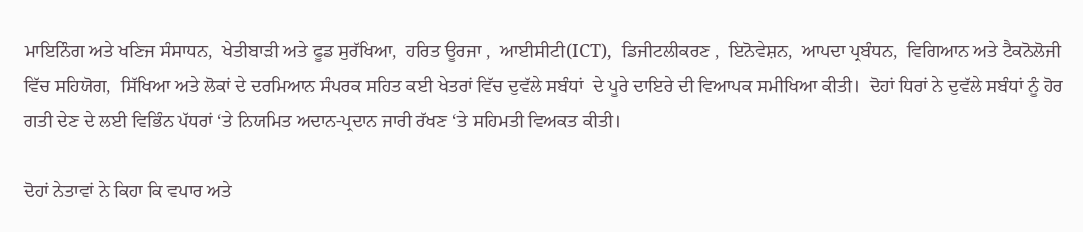ਮਾਇਨਿੰਗ ਅਤੇ ਖਣਿਜ ਸੰਸਾਧਨ,  ਖੇਤੀਬਾੜੀ ਅਤੇ ਫੂਡ ਸੁਰੱਖਿਆ,  ਹਰਿਤ ਊਰਜਾ ,  ਆਈਸੀਟੀ(ICT),  ਡਿਜੀਟਲੀਕਰਣ ,  ਇਨੋਵੇਸ਼ਨ,  ਆਪਦਾ ਪ੍ਰਬੰਧਨ,  ਵਿਗਿਆਨ ਅਤੇ ਟੈਕਨੋਲੋਜੀ  ਵਿੱਚ ਸਹਿਯੋਗ,  ਸਿੱਖਿਆ ਅਤੇ ਲੋਕਾਂ ਦੇ ਦਰਮਿਆਨ ਸੰਪਰਕ ਸਹਿਤ ਕਈ ਖੇਤਰਾਂ ਵਿੱਚ ਦੁਵੱਲੇ ਸਬੰਧਾਂ  ਦੇ ਪੂਰੇ ਦਾਇਰੇ ਦੀ ਵਿਆਪਕ ਸਮੀਖਿਆ ਕੀਤੀ।  ਦੋਹਾਂ ਧਿਰਾਂ ਨੇ ਦੁਵੱਲੇ ਸਬੰਧਾਂ ਨੂੰ ਹੋਰ ਗਤੀ ਦੇਣ ਦੇ ਲਈ ਵਿਭਿੰਨ ਪੱਧਰਾਂ ‘ਤੇ ਨਿਯਮਿਤ ਅਦਾਨ-ਪ੍ਰਦਾਨ ਜਾਰੀ ਰੱਖਣ ‘ਤੇ ਸਹਿਮਤੀ ਵਿਅਕਤ ਕੀਤੀ।

ਦੋਹਾਂ ਨੇਤਾਵਾਂ ਨੇ ਕਿਹਾ ਕਿ ਵਪਾਰ ਅਤੇ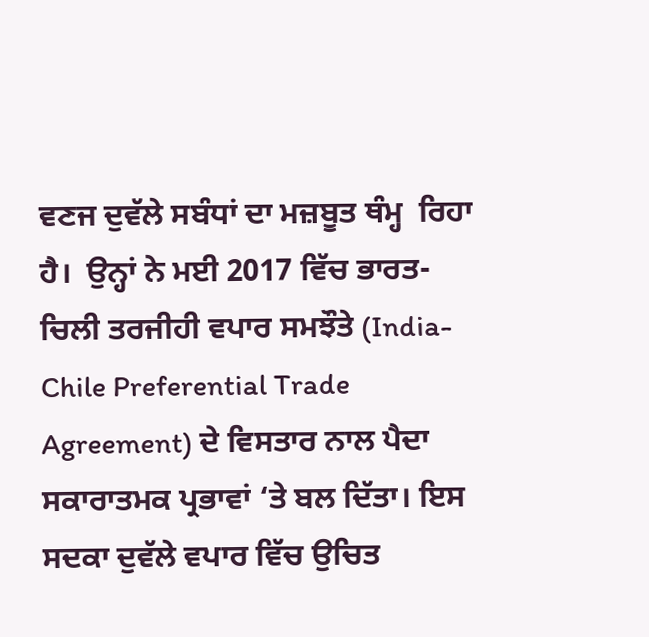ਵਣਜ ਦੁਵੱਲੇ ਸਬੰਧਾਂ ਦਾ ਮਜ਼ਬੂਤ ਥੰਮ੍ਹ  ਰਿਹਾ ਹੈ।  ਉਨ੍ਹਾਂ ਨੇ ਮਈ 2017 ਵਿੱਚ ਭਾਰਤ-ਚਿਲੀ ਤਰਜੀਹੀ ਵਪਾਰ ਸਮਝੌਤੇ (India-Chile Preferential Trade Agreement) ਦੇ ਵਿਸਤਾਰ ਨਾਲ ਪੈਦਾ ਸਕਾਰਾਤਮਕ ਪ੍ਰਭਾਵਾਂ ‘ਤੇ ਬਲ ਦਿੱਤਾ। ਇਸ ਸਦਕਾ ਦੁਵੱਲੇ ਵਪਾਰ ਵਿੱਚ ਉਚਿਤ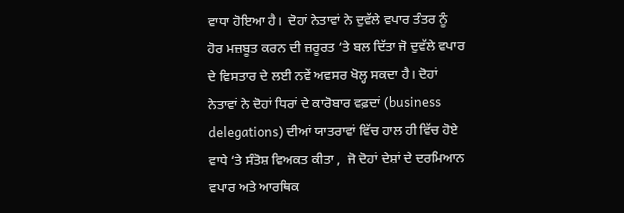ਵਾਧਾ ਹੋਇਆ ਹੈ।  ਦੋਹਾਂ ਨੇਤਾਵਾਂ ਨੇ ਦੁਵੱਲੇ ਵਪਾਰ ਤੰਤਰ ਨੂੰ ਹੋਰ ਮਜ਼ਬੂਤ ਕਰਨ ਦੀ ਜ਼ਰੂਰਤ ‘ਤੇ ਬਲ ਦਿੱਤਾ ਜੋ ਦੁਵੱਲੇ ਵਪਾਰ  ਦੇ ਵਿਸਤਾਰ ਦੇ ਲਈ ਨਵੇਂ ਅਵਸਰ ਖੋਲ੍ਹ ਸਕਦਾ ਹੈ। ਦੋਹਾਂ ਨੇਤਾਵਾਂ ਨੇ ਦੋਹਾਂ ਧਿਰਾਂ ਦੇ ਕਾਰੋਬਾਰ ਵਫ਼ਦਾਂ (business delegations) ਦੀਆਂ ਯਾਤਰਾਵਾਂ ਵਿੱਚ ਹਾਲ ਹੀ ਵਿੱਚ ਹੋਏ ਵਾਧੇ ‘ਤੇ ਸੰਤੋਸ਼ ਵਿਅਕਤ ਕੀਤਾ ,  ਜੋ ਦੋਹਾਂ ਦੇਸ਼ਾਂ ਦੇ ਦਰਮਿਆਨ ਵਪਾਰ ਅਤੇ ਆਰਥਿਕ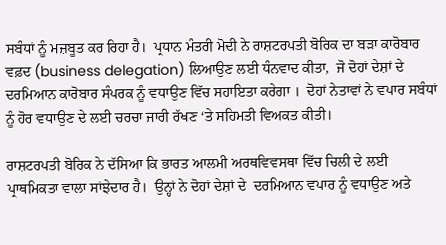ਸਬੰਧਾਂ ਨੂੰ ਮਜ਼ਬੂਤ ਕਰ ਰਿਹਾ ਹੈ।  ਪ੍ਰਧਾਨ ਮੰਤਰੀ ਮੋਦੀ ਨੇ ਰਾਸ਼ਟਰਪਤੀ ਬੋਰਿਕ ਦਾ ਬੜਾ ਕਾਰੋਬਾਰ ਵਫ਼ਦ (business delegation) ਲਿਆਉਣ ਲਈ ਧੰਨਵਾਦ ਕੀਤਾ,  ਜੋ ਦੋਹਾਂ ਦੇਸ਼ਾਂ ਦੇ  ਦਰਮਿਆਨ ਕਾਰੋਬਾਰ ਸੰਪਰਕ ਨੂੰ ਵਧਾਉਣ ਵਿੱਚ ਸਹਾਇਤਾ ਕਰੇਗਾ ।  ਦੋਹਾਂ ਨੇਤਾਵਾਂ ਨੇ ਵਪਾਰ ਸਬੰਧਾਂ ਨੂੰ ਹੋਰ ਵਧਾਉਣ ਦੇ ਲਈ ਚਰਚਾ ਜਾਰੀ ਰੱਖਣ ‘ਤੇ ਸਹਿਮਤੀ ਵਿਅਕਤ ਕੀਤੀ।

ਰਾਸ਼ਟਰਪਤੀ ਬੋਰਿਕ ਨੇ ਦੱਸਿਆ ਕਿ ਭਾਰਤ ਆਲਮੀ ਅਰਥਵਿਵਸਥਾ ਵਿੱਚ ਚਿਲੀ ਦੇ ਲਈ ਪ੍ਰਾਥਮਿਕਤਾ ਵਾਲਾ ਸਾਂਝੇਦਾਰ ਹੈ।  ਉਨ੍ਹਾਂ ਨੇ ਦੋਹਾਂ ਦੇਸ਼ਾਂ ਦੇ  ਦਰਮਿਆਨ ਵਪਾਰ ਨੂੰ ਵਧਾਉਣ ਅਤੇ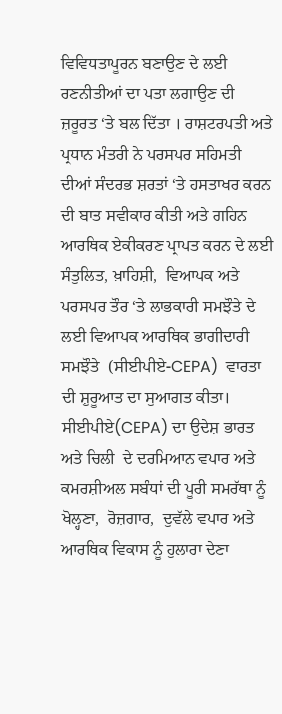ਵਿਵਿਧਤਾਪੂਰਨ ਬਣਾਉਣ ਦੇ ਲਈ ਰਣਨੀਤੀਆਂ ਦਾ ਪਤਾ ਲਗਾਉਣ ਦੀ ਜ਼ਰੂਰਤ ‘ਤੇ ਬਲ ਦਿੱਤਾ । ਰਾਸ਼ਟਰਪਤੀ ਅਤੇ ਪ੍ਰਧਾਨ ਮੰਤਰੀ ਨੇ ਪਰਸਪਰ ਸਹਿਮਤੀ ਦੀਆਂ ਸੰਦਰਭ ਸ਼ਰਤਾਂ ‘ਤੇ ਹਸਤਾਖਰ ਕਰਨ ਦੀ ਬਾਤ ਸਵੀਕਾਰ ਕੀਤੀ ਅਤੇ ਗਹਿਨ ਆਰਥਿਕ ਏਕੀਕਰਣ ਪ੍ਰਾਪਤ ਕਰਨ ਦੇ ਲਈ ਸੰਤੁਲਿਤ, ਖ਼ਾਹਿਸ਼ੀ,  ਵਿਆਪਕ ਅਤੇ ਪਰਸਪਰ ਤੌਰ ‘ਤੇ ਲਾਭਕਾਰੀ ਸਮਝੌਤੇ ਦੇ ਲਈ ਵਿਆਪਕ ਆਰਥਿਕ ਭਾਗੀਦਾਰੀ ਸਮਝੌਤੇ  (ਸੀਈਪੀਏ-CEPA)  ਵਾਰਤਾ  ਦੀ ਸ਼ੁਰੂਆਤ ਦਾ ਸੁਆਗਤ ਕੀਤਾ।  ਸੀਈਪੀਏ(CEPA) ਦਾ ਉਦੇਸ਼ ਭਾਰਤ ਅਤੇ ਚਿਲੀ  ਦੇ ਦਰਮਿਆਨ ਵਪਾਰ ਅਤੇ ਕਮਰਸ਼ੀਅਲ ਸਬੰਧਾਂ ਦੀ ਪੂਰੀ ਸਮਰੱਥਾ ਨੂੰ ਖੋਲ੍ਹਣਾ,  ਰੋਜ਼ਗਾਰ,  ਦੁਵੱਲੇ ਵਪਾਰ ਅਤੇ ਆਰਥਿਕ ਵਿਕਾਸ ਨੂੰ ਹੁਲਾਰਾ ਦੇਣਾ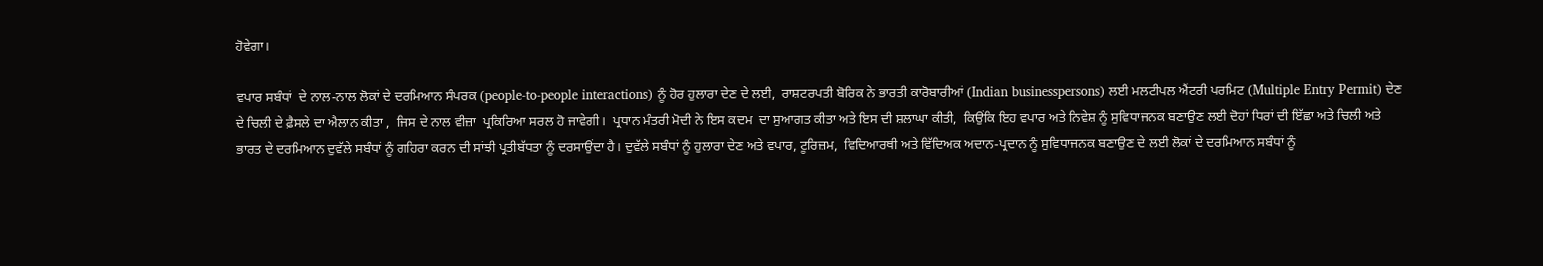ਹੋਵੇਗਾ।

ਵਪਾਰ ਸਬੰਧਾਂ  ਦੇ ਨਾਲ-ਨਾਲ ਲੋਕਾਂ ਦੇ ਦਰਮਿਆਨ ਸੰਪਰਕ (people-to-people interactions) ਨੂੰ ਹੋਰ ਹੁਲਾਰਾ ਦੇਣ ਦੇ ਲਈ,  ਰਾਸ਼ਟਰਪਤੀ ਬੋਰਿਕ ਨੇ ਭਾਰਤੀ ਕਾਰੋਬਾਰੀਆਂ (Indian businesspersons) ਲਈ ਮਲਟੀਪਲ ਐਂਟਰੀ ਪਰਮਿਟ (Multiple Entry Permit) ਦੇਣ  ਦੇ ਚਿਲੀ ਦੇ ਫ਼ੈਸਲੇ ਦਾ ਐਲਾਨ ਕੀਤਾ ,  ਜਿਸ ਦੇ ਨਾਲ ਵੀਜ਼ਾ  ਪ੍ਰਕਿਰਿਆ ਸਰਲ ਹੋ ਜਾਵੇਗੀ।  ਪ੍ਰਧਾਨ ਮੰਤਰੀ ਮੋਦੀ ਨੇ ਇਸ ਕਦਮ  ਦਾ ਸੁਆਗਤ ਕੀਤਾ ਅਤੇ ਇਸ ਦੀ ਸ਼ਲਾਘਾ ਕੀਤੀ,  ਕਿਉਂਕਿ ਇਹ ਵਪਾਰ ਅਤੇ ਨਿਵੇਸ਼ ਨੂੰ ਸੁਵਿਧਾਜਨਕ ਬਣਾਉਣ ਲਈ ਦੋਹਾਂ ਧਿਰਾਂ ਦੀ ਇੱਛਾ ਅਤੇ ਚਿਲੀ ਅਤੇ ਭਾਰਤ ਦੇ ਦਰਮਿਆਨ ਦੁਵੱਲੇ ਸਬੰਧਾਂ ਨੂੰ ਗਹਿਰਾ ਕਰਨ ਦੀ ਸਾਂਝੀ ਪ੍ਰਤੀਬੱਧਤਾ ਨੂੰ ਦਰਸਾਉਂਦਾ ਹੈ। ਦੁਵੱਲੇ ਸਬੰਧਾਂ ਨੂੰ ਹੁਲਾਰਾ ਦੇਣ ਅਤੇ ਵਪਾਰ, ਟੂਰਿਜ਼ਮ,  ਵਿਦਿਆਰਥੀ ਅਤੇ ਵਿੱਦਿਅਕ ਅਦਾਨ-ਪ੍ਰਦਾਨ ਨੂੰ ਸੁਵਿਧਾਜਨਕ ਬਣਾਉਣ ਦੇ ਲਈ ਲੋਕਾਂ ਦੇ ਦਰਮਿਆਨ ਸਬੰਧਾਂ ਨੂੰ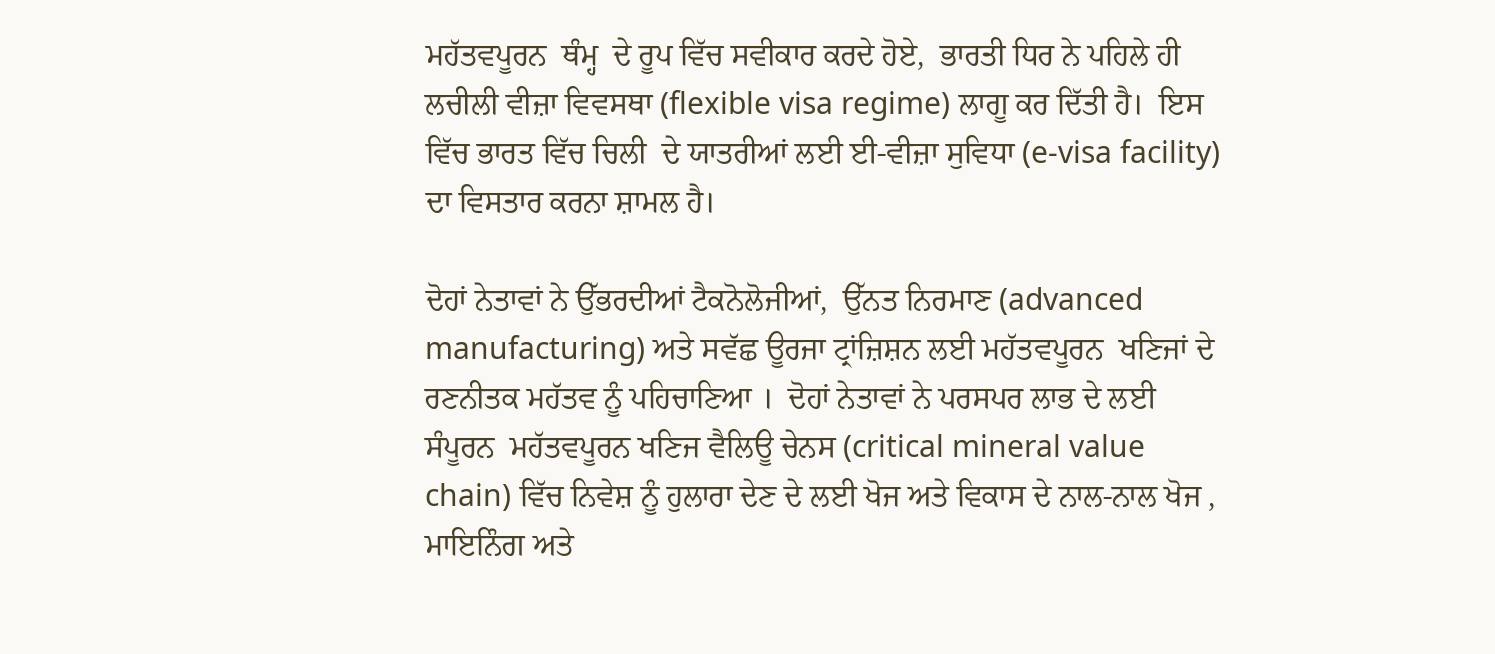ਮਹੱਤਵਪੂਰਨ  ਥੰਮ੍ਹ  ਦੇ ਰੂਪ ਵਿੱਚ ਸਵੀਕਾਰ ਕਰਦੇ ਹੋਏ,  ਭਾਰਤੀ ਧਿਰ ਨੇ ਪਹਿਲੇ ਹੀ ਲਚੀਲੀ ਵੀਜ਼ਾ ਵਿਵਸਥਾ (flexible visa regime) ਲਾਗੂ ਕਰ ਦਿੱਤੀ ਹੈ।  ਇਸ ਵਿੱਚ ਭਾਰਤ ਵਿੱਚ ਚਿਲੀ  ਦੇ ਯਾਤਰੀਆਂ ਲਈ ਈ-ਵੀਜ਼ਾ ਸੁਵਿਧਾ (e-visa facility) ਦਾ ਵਿਸਤਾਰ ਕਰਨਾ ਸ਼ਾਮਲ ਹੈ।

ਦੋਹਾਂ ਨੇਤਾਵਾਂ ਨੇ ਉੱਭਰਦੀਆਂ ਟੈਕਨੋਲੋਜੀਆਂ,  ਉੱਨਤ ਨਿਰਮਾਣ (advanced manufacturing) ਅਤੇ ਸਵੱਛ ਊਰਜਾ ਟ੍ਰਾਂਜ਼ਿਸ਼ਨ ਲਈ ਮਹੱਤਵਪੂਰਨ  ਖਣਿਜਾਂ ਦੇ ਰਣਨੀਤਕ ਮਹੱਤਵ ਨੂੰ ਪਹਿਚਾਣਿਆ ।  ਦੋਹਾਂ ਨੇਤਾਵਾਂ ਨੇ ਪਰਸਪਰ ਲਾਭ ਦੇ ਲਈ ਸੰਪੂਰਨ  ਮਹੱਤਵਪੂਰਨ ਖਣਿਜ ਵੈਲਿਊ ਚੇਨਸ (critical mineral value chain) ਵਿੱਚ ਨਿਵੇਸ਼ ਨੂੰ ਹੁਲਾਰਾ ਦੇਣ ਦੇ ਲਈ ਖੋਜ ਅਤੇ ਵਿਕਾਸ ਦੇ ਨਾਲ-ਨਾਲ ਖੋਜ , ਮਾਇਨਿੰਗ ਅਤੇ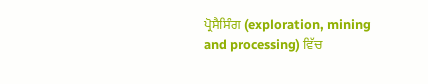ਪ੍ਰੋਸੈਸਿੰਗ (exploration, mining and processing) ਵਿੱਚ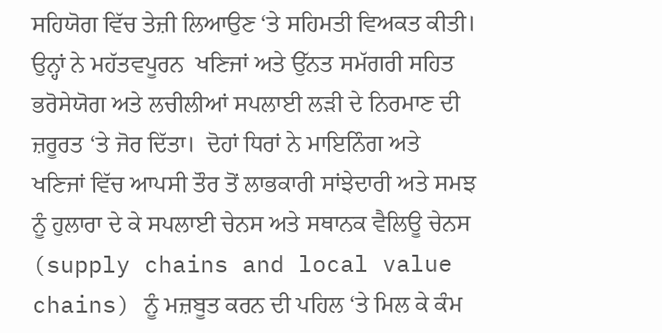ਸਹਿਯੋਗ ਵਿੱਚ ਤੇਜ਼ੀ ਲਿਆਉਣ ‘ਤੇ ਸਹਿਮਤੀ ਵਿਅਕਤ ਕੀਤੀ। ਉਨ੍ਹਾਂ ਨੇ ਮਹੱਤਵਪੂਰਨ  ਖਣਿਜਾਂ ਅਤੇ ਉੱਨਤ ਸਮੱਗਰੀ ਸਹਿਤ ਭਰੋਸੇਯੋਗ ਅਤੇ ਲਚੀਲੀਆਂ ਸਪਲਾਈ ਲੜੀ ਦੇ ਨਿਰਮਾਣ ਦੀ ਜ਼ਰੂਰਤ ‘ਤੇ ਜੋਰ ਦਿੱਤਾ।  ਦੋਹਾਂ ਧਿਰਾਂ ਨੇ ਮਾਇਨਿੰਗ ਅਤੇ ਖਣਿਜਾਂ ਵਿੱਚ ਆਪਸੀ ਤੌਰ ਤੋਂ ਲਾਭਕਾਰੀ ਸਾਂਝੇਦਾਰੀ ਅਤੇ ਸਮਝ ਨੂੰ ਹੁਲਾਰਾ ਦੇ ਕੇ ਸਪਲਾਈ ਚੇਨਸ ਅਤੇ ਸਥਾਨਕ ਵੈਲਿਊ ਚੇਨਸ (supply chains and local value chains) ਨੂੰ ਮਜ਼ਬੂਤ ਕਰਨ ਦੀ ਪਹਿਲ ‘ਤੇ ਮਿਲ ਕੇ ਕੰਮ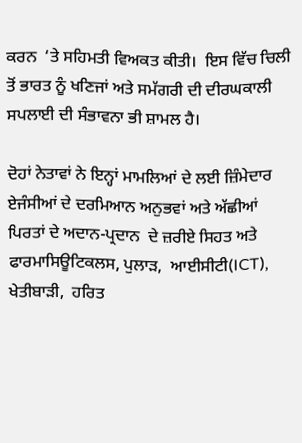ਕਰਨ  ‘ਤੇ ਸਹਿਮਤੀ ਵਿਅਕਤ ਕੀਤੀ।  ਇਸ ਵਿੱਚ ਚਿਲੀ ਤੋਂ ਭਾਰਤ ਨੂੰ ਖਣਿਜਾਂ ਅਤੇ ਸਮੱਗਰੀ ਦੀ ਦੀਰਘਕਾਲੀ ਸਪਲਾਈ ਦੀ ਸੰਭਾਵਨਾ ਭੀ ਸ਼ਾਮਲ ਹੈ।

ਦੋਹਾਂ ਨੇਤਾਵਾਂ ਨੇ ਇਨ੍ਹਾਂ ਮਾਮਲਿਆਂ ਦੇ ਲਈ ਜ਼ਿੰਮੇਦਾਰ ਏਜੰਸੀਆਂ ਦੇ ਦਰਮਿਆਨ ਅਨੁਭਵਾਂ ਅਤੇ ਅੱਛੀਆਂ ਪਿਰਤਾਂ ਦੇ ਅਦਾਨ-ਪ੍ਰਦਾਨ  ਦੇ ਜ਼ਰੀਏ ਸਿਹਤ ਅਤੇ ਫਾਰਮਾਸਿਊਟਿਕਲਸ, ਪੁਲਾੜ,  ਆਈਸੀਟੀ(ICT),  ਖੇਤੀਬਾੜੀ,  ਹਰਿਤ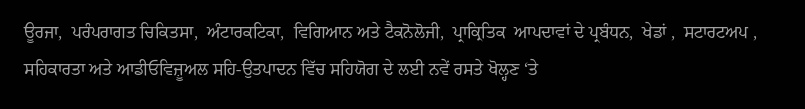ਊਰਜਾ,  ਪਰੰਪਰਾਗਤ ਚਿਕਿਤਸਾ,  ਅੰਟਾਰਕਟਿਕਾ,  ਵਿਗਿਆਨ ਅਤੇ ਟੈਕਨੋਲੋਜੀ,  ਪ੍ਰਾਕ੍ਰਿਤਿਕ  ਆਪਦਾਵਾਂ ਦੇ ਪ੍ਰਬੰਧਨ,  ਖੇਡਾਂ ,  ਸਟਾਰਟਅਪ ,  ਸਹਿਕਾਰਤਾ ਅਤੇ ਆਡੀਓਵਿਜ਼ੂਅਲ ਸਹਿ-ਉਤਪਾਦਨ ਵਿੱਚ ਸਹਿਯੋਗ ਦੇ ਲਈ ਨਵੇਂ ਰਸਤੇ ਖੋਲ੍ਹਣ ‘ਤੇ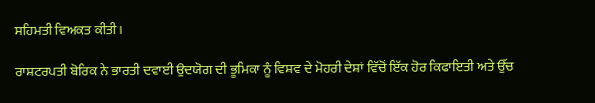ਸਹਿਮਤੀ ਵਿਅਕਤ ਕੀਤੀ।

ਰਾਸ਼ਟਰਪਤੀ ਬੋਰਿਕ ਨੇ ਭਾਰਤੀ ਦਵਾਈ ਉਦਯੋਗ ਦੀ ਭੂਮਿਕਾ ਨੂੰ ਵਿਸ਼ਵ ਦੇ ਮੋਹਰੀ ਦੇਸ਼ਾਂ ਵਿੱਚੋਂ ਇੱਕ ਹੋਰ ਕਿਫਾਇਤੀ ਅਤੇ ਉੱਚ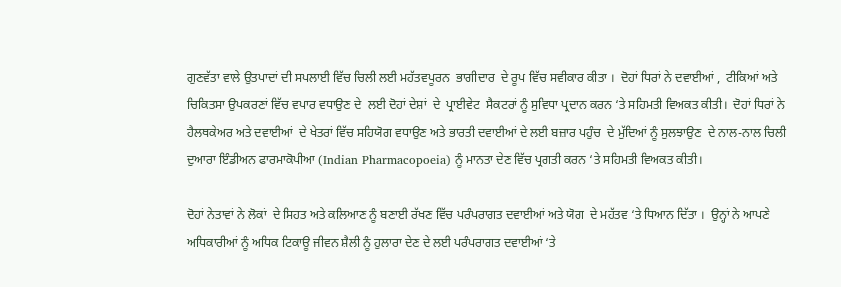ਗੁਣਵੱਤਾ ਵਾਲੇ ਉਤਪਾਦਾਂ ਦੀ ਸਪਲਾਈ ਵਿੱਚ ਚਿਲੀ ਲਈ ਮਹੱਤਵਪੂਰਨ  ਭਾਗੀਦਾਰ  ਦੇ ਰੂਪ ਵਿੱਚ ਸਵੀਕਾਰ ਕੀਤਾ ।  ਦੋਹਾਂ ਧਿਰਾਂ ਨੇ ਦਵਾਈਆਂ ,  ਟੀਕਿਆਂ ਅਤੇ ਚਿਕਿਤਸਾ ਉਪਕਰਣਾਂ ਵਿੱਚ ਵਪਾਰ ਵਧਾਉਣ ਦੇ  ਲਈ ਦੋਹਾਂ ਦੇਸ਼ਾਂ  ਦੇ  ਪ੍ਰਾਈਵੇਟ  ਸੈਕਟਰਾਂ ਨੂੰ ਸੁਵਿਧਾ ਪ੍ਰਦਾਨ ਕਰਨ ‘ਤੇ ਸਹਿਮਤੀ ਵਿਅਕਤ ਕੀਤੀ।  ਦੋਹਾਂ ਧਿਰਾਂ ਨੇ ਹੈਲਥਕੇਅਰ ਅਤੇ ਦਵਾਈਆਂ  ਦੇ ਖੇਤਰਾਂ ਵਿੱਚ ਸਹਿਯੋਗ ਵਧਾਉਣ ਅਤੇ ਭਾਰਤੀ ਦਵਾਈਆਂ ਦੇ ਲਈ ਬਜ਼ਾਰ ਪਹੁੰਚ  ਦੇ ਮੁੱਦਿਆਂ ਨੂੰ ਸੁਲਝਾਉਣ  ਦੇ ਨਾਲ-ਨਾਲ ਚਿਲੀ ਦੁਆਰਾ ਇੰਡੀਅਨ ਫਾਰਮਾਕੋਪੀਆ (Indian Pharmacopoeia) ਨੂੰ ਮਾਨਤਾ ਦੇਣ ਵਿੱਚ ਪ੍ਰਗਤੀ ਕਰਨ ‘ਤੇ ਸਹਿਮਤੀ ਵਿਅਕਤ ਕੀਤੀ।

ਦੋਹਾਂ ਨੇਤਾਵਾਂ ਨੇ ਲੋਕਾਂ  ਦੇ ਸਿਹਤ ਅਤੇ ਕਲਿਆਣ ਨੂੰ ਬਣਾਈ ਰੱਖਣ ਵਿੱਚ ਪਰੰਪਰਾਗਤ ਦਵਾਈਆਂ ਅਤੇ ਯੋਗ  ਦੇ ਮਹੱਤਵ ‘ਤੇ ਧਿਆਨ ਦਿੱਤਾ ।  ਉਨ੍ਹਾਂ ਨੇ ਆਪਣੇ ਅਧਿਕਾਰੀਆਂ ਨੂੰ ਅਧਿਕ ਟਿਕਾਊ ਜੀਵਨ ਸ਼ੈਲੀ ਨੂੰ ਹੁਲਾਰਾ ਦੇਣ ਦੇ ਲਈ ਪਰੰਪਰਾਗਤ ਦਵਾਈਆਂ ‘ਤੇ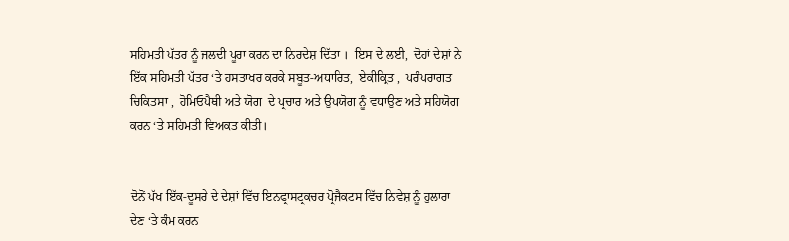ਸਹਿਮਤੀ ਪੱਤਰ ਨੂੰ ਜਲਦੀ ਪੂਰਾ ਕਰਨ ਦਾ ਨਿਰਦੇਸ਼ ਦਿੱਤਾ ।  ਇਸ ਦੇ ਲਈ,  ਦੋਹਾਂ ਦੇਸ਼ਾਂ ਨੇ ਇੱਕ ਸਹਿਮਤੀ ਪੱਤਰ ‘ਤੇ ਹਸਤਾਖਰ ਕਰਕੇ ਸਬੂਤ-ਅਧਾਰਿਤ,  ਏਕੀਕ੍ਰਿਤ ,  ਪਰੰਪਰਾਗਤ   ਚਿਕਿਤਸਾ ,  ਹੋਮਿਓਪੈਥੀ ਅਤੇ ਯੋਗ  ਦੇ ਪ੍ਰਚਾਰ ਅਤੇ ਉਪਯੋਗ ਨੂੰ ਵਧਾਉਣ ਅਤੇ ਸਹਿਯੋਗ ਕਰਨ ‘ਤੇ ਸਹਿਮਤੀ ਵਿਅਕਤ ਕੀਤੀ।


ਦੋਨੋਂ ਪੱਖ ਇੱਕ-ਦੂਸਰੇ ਦੇ ਦੇਸ਼ਾਂ ਵਿੱਚ ਇਨਫ੍ਰਾਸਟ੍ਰਕਚਰ ਪ੍ਰੋਜੈਕਟਸ ਵਿੱਚ ਨਿਵੇਸ਼ ਨੂੰ ਹੁਲਾਰਾ ਦੇਣ ‘ਤੇ ਕੰਮ ਕਰਨ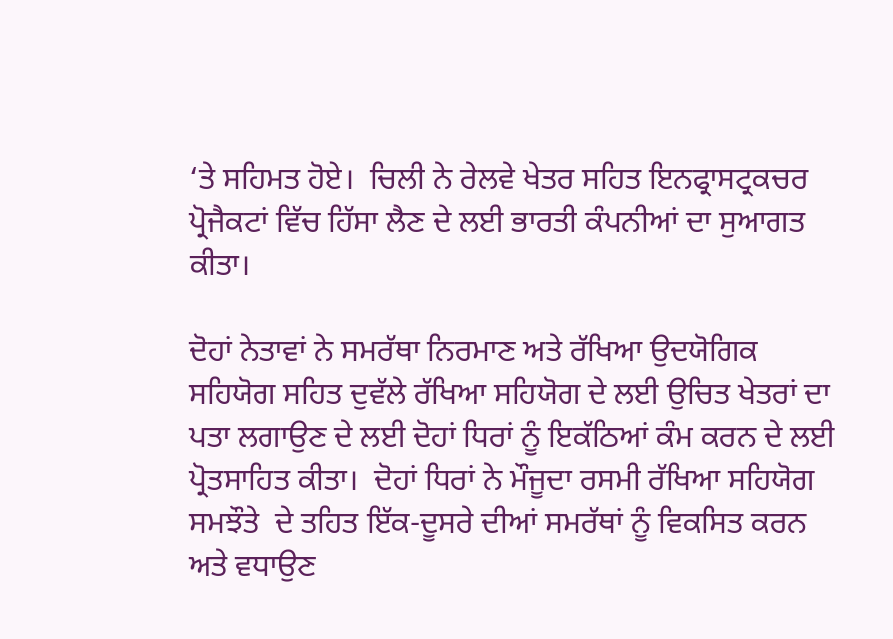‘ਤੇ ਸਹਿਮਤ ਹੋਏ।  ਚਿਲੀ ਨੇ ਰੇਲਵੇ ਖੇਤਰ ਸਹਿਤ ਇਨਫ੍ਰਾਸਟ੍ਰਕਚਰ ਪ੍ਰੋਜੈਕਟਾਂ ਵਿੱਚ ਹਿੱਸਾ ਲੈਣ ਦੇ ਲਈ ਭਾਰਤੀ ਕੰਪਨੀਆਂ ਦਾ ਸੁਆਗਤ ਕੀਤਾ।

ਦੋਹਾਂ ਨੇਤਾਵਾਂ ਨੇ ਸਮਰੱਥਾ ਨਿਰਮਾਣ ਅਤੇ ਰੱਖਿਆ ਉਦਯੋਗਿਕ ਸਹਿਯੋਗ ਸਹਿਤ ਦੁਵੱਲੇ ਰੱਖਿਆ ਸਹਿਯੋਗ ਦੇ ਲਈ ਉਚਿਤ ਖੇਤਰਾਂ ਦਾ ਪਤਾ ਲਗਾਉਣ ਦੇ ਲਈ ਦੋਹਾਂ ਧਿਰਾਂ ਨੂੰ ਇਕੱਠਿਆਂ ਕੰਮ ਕਰਨ ਦੇ ਲਈ ਪ੍ਰੋਤਸਾਹਿਤ ਕੀਤਾ।  ਦੋਹਾਂ ਧਿਰਾਂ ਨੇ ਮੌਜੂਦਾ ਰਸਮੀ ਰੱਖਿਆ ਸਹਿਯੋਗ ਸਮਝੌਤੇ  ਦੇ ਤਹਿਤ ਇੱਕ-ਦੂਸਰੇ ਦੀਆਂ ਸਮਰੱਥਾਂ ਨੂੰ ਵਿਕਸਿਤ ਕਰਨ ਅਤੇ ਵਧਾਉਣ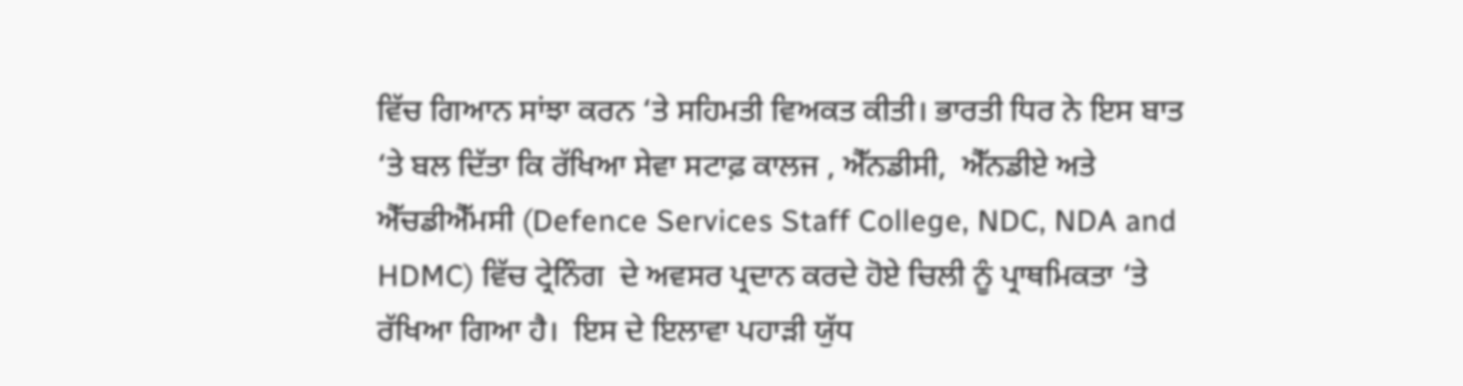ਵਿੱਚ ਗਿਆਨ ਸਾਂਝਾ ਕਰਨ ‘ਤੇ ਸਹਿਮਤੀ ਵਿਅਕਤ ਕੀਤੀ। ਭਾਰਤੀ ਧਿਰ ਨੇ ਇਸ ਬਾਤ ‘ਤੇ ਬਲ ਦਿੱਤਾ ਕਿ ਰੱਖਿਆ ਸੇਵਾ ਸਟਾਫ਼ ਕਾਲਜ , ਐੱਨਡੀਸੀ,  ਐੱਨਡੀਏ ਅਤੇ ਐੱਚਡੀਐੱਮਸੀ (Defence Services Staff College, NDC, NDA and HDMC) ਵਿੱਚ ਟ੍ਰੇਨਿੰਗ  ਦੇ ਅਵਸਰ ਪ੍ਰਦਾਨ ਕਰਦੇ ਹੋਏ ਚਿਲੀ ਨੂੰ ਪ੍ਰਾਥਮਿਕਤਾ ‘ਤੇ ਰੱਖਿਆ ਗਿਆ ਹੈ।  ਇਸ ਦੇ ਇਲਾਵਾ ਪਹਾੜੀ ਯੁੱਧ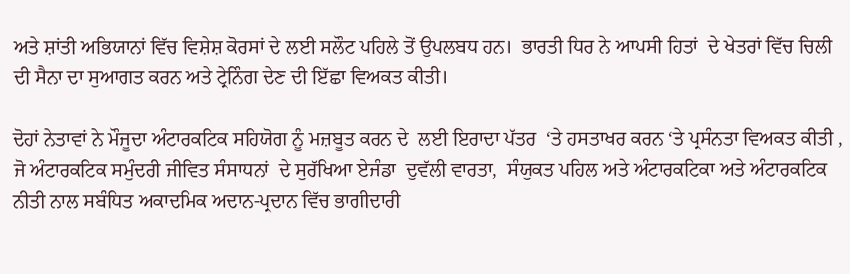ਅਤੇ ਸ਼ਾਂਤੀ ਅਭਿਯਾਨਾਂ ਵਿੱਚ ਵਿਸ਼ੇਸ਼ ਕੋਰਸਾਂ ਦੇ ਲਈ ਸਲੌਟ ਪਹਿਲੇ ਤੋਂ ਉਪਲਬਧ ਹਨ।  ਭਾਰਤੀ ਧਿਰ ਨੇ ਆਪਸੀ ਹਿਤਾਂ  ਦੇ ਖੇਤਰਾਂ ਵਿੱਚ ਚਿਲੀ ਦੀ ਸੈਨਾ ਦਾ ਸੁਆਗਤ ਕਰਨ ਅਤੇ ਟ੍ਰੇਨਿੰਗ ਦੇਣ ਦੀ ਇੱਛਾ ਵਿਅਕਤ ਕੀਤੀ।

ਦੋਹਾਂ ਨੇਤਾਵਾਂ ਨੇ ਮੌਜੂਦਾ ਅੰਟਾਰਕਟਿਕ ਸਹਿਯੋਗ ਨੂੰ ਮਜ਼ਬੂਤ ਕਰਨ ਦੇ  ਲਈ ਇਰਾਦਾ ਪੱਤਰ  ‘ਤੇ ਹਸਤਾਖਰ ਕਰਨ ‘ਤੇ ਪ੍ਰਸੰਨਤਾ ਵਿਅਕਤ ਕੀਤੀ ,  ਜੋ ਅੰਟਾਰਕਟਿਕ ਸਮੁੰਦਰੀ ਜੀਵਿਤ ਸੰਸਾਧਨਾਂ  ਦੇ ਸੁਰੱਖਿਆ ਏਜੰਡਾ  ਦੁਵੱਲੀ ਵਾਰਤਾ,  ਸੰਯੁਕਤ ਪਹਿਲ ਅਤੇ ਅੰਟਾਰਕਟਿਕਾ ਅਤੇ ਅੰਟਾਰਕਟਿਕ ਨੀਤੀ ਨਾਲ ਸਬੰਧਿਤ ਅਕਾਦਮਿਕ ਅਦਾਨ-ਪ੍ਰਦਾਨ ਵਿੱਚ ਭਾਗੀਦਾਰੀ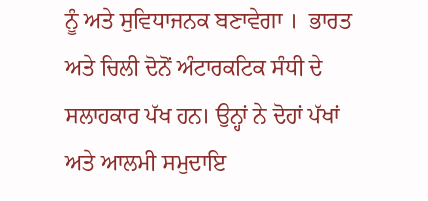ਨੂੰ ਅਤੇ ਸੁਵਿਧਾਜਨਕ ਬਣਾਵੇਗਾ ।  ਭਾਰਤ ਅਤੇ ਚਿਲੀ ਦੋਨੋਂ ਅੰਟਾਰਕਟਿਕ ਸੰਧੀ ਦੇ ਸਲਾਹਕਾਰ ਪੱਖ ਹਨ। ਉਨ੍ਹਾਂ ਨੇ ਦੋਹਾਂ ਪੱਖਾਂ ਅਤੇ ਆਲਮੀ ਸਮੁਦਾਇ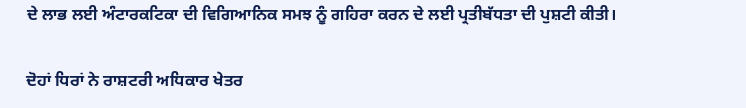ਦੇ ਲਾਭ ਲਈ ਅੰਟਾਰਕਟਿਕਾ ਦੀ ਵਿਗਿਆਨਿਕ ਸਮਝ ਨੂੰ ਗਹਿਰਾ ਕਰਨ ਦੇ ਲਈ ਪ੍ਰਤੀਬੱਧਤਾ ਦੀ ਪੁਸ਼ਟੀ ਕੀਤੀ।

ਦੋਹਾਂ ਧਿਰਾਂ ਨੇ ਰਾਸ਼ਟਰੀ ਅਧਿਕਾਰ ਖੇਤਰ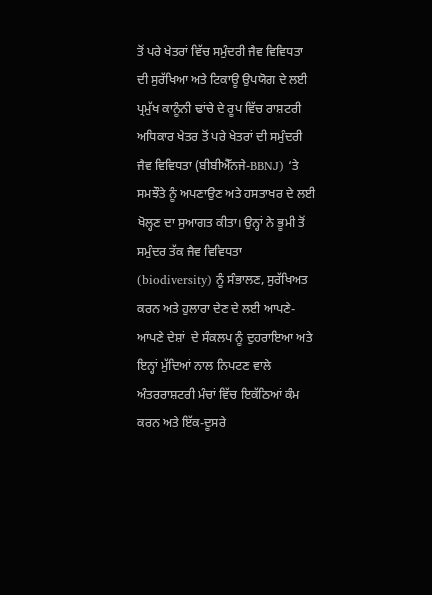ਤੋਂ ਪਰੇ ਖੇਤਰਾਂ ਵਿੱਚ ਸਮੁੰਦਰੀ ਜੈਵ ਵਿਵਿਧਤਾ ਦੀ ਸੁਰੱਖਿਆ ਅਤੇ ਟਿਕਾਊ ਉਪਯੋਗ ਦੇ ਲਈ ਪ੍ਰਮੁੱਖ ਕਾਨੂੰਨੀ ਢਾਂਚੇ ਦੇ ਰੂਪ ਵਿੱਚ ਰਾਸ਼ਟਰੀ ਅਧਿਕਾਰ ਖੇਤਰ ਤੋਂ ਪਰੇ ਖੇਤਰਾਂ ਦੀ ਸਮੁੰਦਰੀ ਜੈਵ ਵਿਵਿਧਤਾ (ਬੀਬੀਐੱਨਜੇ-BBNJ) ‘ਤੇ ਸਮਝੌਤੇ ਨੂੰ ਅਪਣਾਉਣ ਅਤੇ ਹਸਤਾਖਰ ਦੇ ਲਈ ਖੋਲ੍ਹਣ ਦਾ ਸੁਆਗਤ ਕੀਤਾ। ਉਨ੍ਹਾਂ ਨੇ ਭੂਮੀ ਤੋਂ ਸਮੁੰਦਰ ਤੱਕ ਜੈਵ ਵਿਵਿਧਤਾ (biodiversity) ਨੂੰ ਸੰਭਾਲਣ, ਸੁਰੱਖਿਅਤ ਕਰਨ ਅਤੇ ਹੁਲਾਰਾ ਦੇਣ ਦੇ ਲਈ ਆਪਣੇ-ਆਪਣੇ ਦੇਸ਼ਾਂ  ਦੇ ਸੰਕਲਪ ਨੂੰ ਦੁਹਰਾਇਆ ਅਤੇ ਇਨ੍ਹਾਂ ਮੁੱਦਿਆਂ ਨਾਲ ਨਿਪਟਣ ਵਾਲੇ ਅੰਤਰਰਾਸ਼ਟਰੀ ਮੰਚਾਂ ਵਿੱਚ ਇਕੱਠਿਆਂ ਕੰਮ ਕਰਨ ਅਤੇ ਇੱਕ-ਦੂਸਰੇ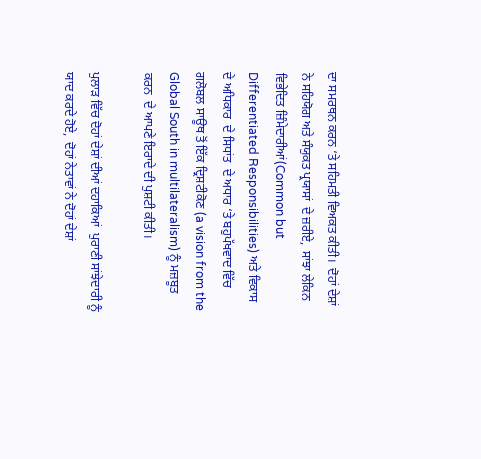ਦਾ ਸਮਰਥਨ ਕਰਨ ‘ਤੇ ਸਹਿਮਤੀ ਵਿਅਕਤ ਕੀਤੀ।  ਦੋਹਾਂ ਦੇਸ਼ਾਂ ਨੇ ਸਹਿਯੋਗ ਅਤੇ ਸੰਯੁਕਤ ਪ੍ਰਯਾਸਾਂ  ਦੇ ਜ਼ਰੀਏ,  ਸਾਂਝਾ ਲੇਕਿਨ ਵਿਭੇਦਿਤ ਜ਼ਿੰਮੇਦਾਰੀਆਂ(Common but Differentiated Responsibilities) ਅਤੇ ਵਿਕਾਸ  ਦੇ ਅਧਿਕਾਰ  ਦੇ ਸਿਧਾਂਤ  ਦੇ ਅਧਾਰ ‘ਤੇ ਬਹੁਪੱਖਵਾਦ ਵਿੱਚ ਗਲੋਬਲ ਸਾਊਥ ਤੋਂ ਇੱਕ ਦ੍ਰਿਸ਼ਟੀਕੋਣ (a vision from the Global South in multilateralism) ਨੂੰ ਮਜ਼ਬੂਤ ਕਰਨ  ਦੇ ਆਪਣੇ ਇਰਾਦੇ ਦੀ ਪੁਸ਼ਟੀ ਕੀਤੀ।

ਪੁਲਾੜ ਵਿੱਚ ਦੋਹਾਂ ਦੇਸ਼ਾਂ ਦੀਆਂ ਦਹਾਕਿਆਂ  ਪੁਰਾਣੀ ਸਾਂਝੇਦਾਰੀ ਨੂੰ ਯਾਦ ਕਰਦੇ ਹੋਏ,  ਦੋਹਾਂ ਨੇਤਾਵਾਂ ਨੇ ਦੋਹਾਂ ਦੇਸ਼ਾਂ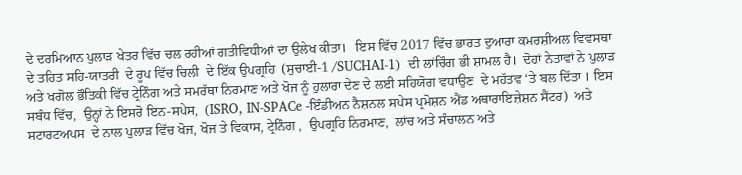ਦੇ ਦਰਮਿਆਨ ਪੁਲਾੜ ਖੇਤਰ ਵਿੱਚ ਚਲ ਰਹੀਆਂ ਗਤੀਵਿਧੀਆਂ ਦਾ ਉਲੇਖ ਕੀਤਾ।   ਇਸ ਵਿੱਚ 2017 ਵਿੱਚ ਭਾਰਤ ਦੁਆਰਾ ਕਮਰਸ਼ੀਅਲ ਵਿਵਸਥਾ  ਦੇ ਤਹਿਤ ਸਹਿ-ਯਾਤਰੀ  ਦੇ ਰੂਪ ਵਿੱਚ ਚਿਲੀ  ਦੇ ਇੱਕ ਉਪਗ੍ਰਹਿ  (ਸੁਚਾਈ-1 /SUCHAI-1)  ਦੀ ਲਾਂਚਿੰਗ ਭੀ ਸ਼ਾਮਲ ਹੈ।  ਦੋਹਾਂ ਨੇਤਾਵਾਂ ਨੇ ਪੁਲਾੜ ਅਤੇ ਖਗੋਲ ਭੌਤਿਕੀ ਵਿੱਚ ਟ੍ਰੇਨਿੰਗ ਅਤੇ ਸਮਰੱਥਾ ਨਿਰਮਾਣ ਅਤੇ ਖੋਜ ਨੂੰ ਹੁਲਾਰਾ ਦੇਣ ਦੇ ਲਈ ਸਹਿਯੋਗ ਵਧਾਉਣ  ਦੇ ਮਹੱਤਵ ‘ਤੇ ਬਲ ਦਿੱਤਾ । ਇਸ ਸਬੰਧ ਵਿੱਚ,  ਉਨ੍ਹਾਂ ਨੇ ਇਸਰੋ ਇਨ-ਸਪੇਸ,  (ISRO, IN-SPACe -ਇੰਡੀਅਨ ਨੈਸ਼ਨਲ ਸਪੇਸ ਪ੍ਰਮੋਸ਼ਨ ਐਂਡ ਅਥਾਰਾਇਜ਼ੇਸ਼ਨ ਸੈਂਟਰ)  ਅਤੇ ਸਟਾਰਟਅਪਸ  ਦੇ ਨਾਲ ਪੁਲਾੜ ਵਿੱਚ ਖੋਜ, ਖੋਜ ਤੇ ਵਿਕਾਸ, ਟ੍ਰੇਨਿੰਗ ,  ਉਪਗ੍ਰਹਿ ਨਿਰਮਾਣ,  ਲਾਂਚ ਅਤੇ ਸੰਚਾਲਨ ਅਤੇ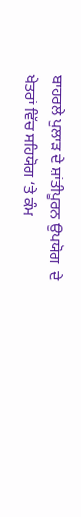ਬਾਹਰਲੇ ਪੁਲਾੜ ਦੇ ਸ਼ਾਂਤੀਪੂਰਨ ਉਪਯੋਗ  ਦੇ ਖੇਤਰਾਂ ਵਿੱਚ ਸਹਿਯੋਗ ‘ਤੇ ਕੰਮ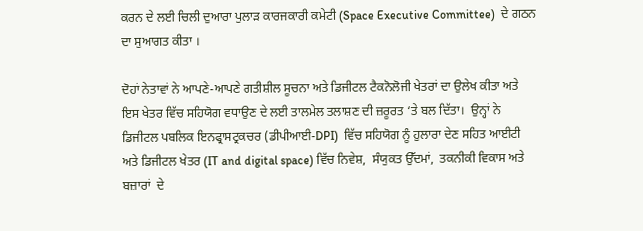ਕਰਨ ਦੇ ਲਈ ਚਿਲੀ ਦੁਆਰਾ ਪੁਲਾੜ ਕਾਰਜਕਾਰੀ ਕਮੇਟੀ (Space Executive Committee)  ਦੇ ਗਠਨ ਦਾ ਸੁਆਗਤ ਕੀਤਾ ।

ਦੋਹਾਂ ਨੇਤਾਵਾਂ ਨੇ ਆਪਣੇ-ਆਪਣੇ ਗਤੀਸ਼ੀਲ ਸੂਚਨਾ ਅਤੇ ਡਿਜੀਟਲ ਟੈਕਨੋਲੋਜੀ ਖੇਤਰਾਂ ਦਾ ਉਲੇਖ ਕੀਤਾ ਅਤੇ ਇਸ ਖੇਤਰ ਵਿੱਚ ਸਹਿਯੋਗ ਵਧਾਉਣ ਦੇ ਲਈ ਤਾਲਮੇਲ ਤਲਾਸ਼ਣ ਦੀ ਜ਼ਰੂਰਤ ‘ਤੇ ਬਲ ਦਿੱਤਾ।  ਉਨ੍ਹਾਂ ਨੇ ਡਿਜੀਟਲ ਪਬਲਿਕ ਇਨਫ੍ਰਾਸਟ੍ਰਕਚਰ (ਡੀਪੀਆਈ-DPI)  ਵਿੱਚ ਸਹਿਯੋਗ ਨੂੰ ਹੁਲਾਰਾ ਦੇਣ ਸਹਿਤ ਆਈਟੀ ਅਤੇ ਡਿਜੀਟਲ ਖੇਤਰ (IT and digital space) ਵਿੱਚ ਨਿਵੇਸ਼,  ਸੰਯੁਕਤ ਉੱਦਮਾਂ,  ਤਕਨੀਕੀ ਵਿਕਾਸ ਅਤੇ ਬਜ਼ਾਰਾਂ  ਦੇ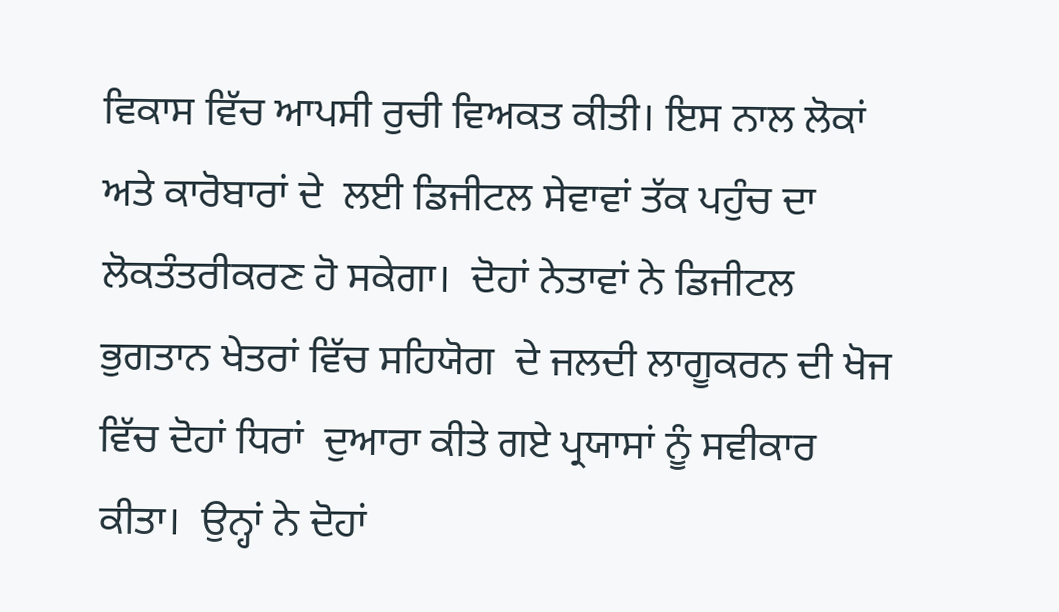ਵਿਕਾਸ ਵਿੱਚ ਆਪਸੀ ਰੁਚੀ ਵਿਅਕਤ ਕੀਤੀ। ਇਸ ਨਾਲ ਲੋਕਾਂ ਅਤੇ ਕਾਰੋਬਾਰਾਂ ਦੇ  ਲਈ ਡਿਜੀਟਲ ਸੇਵਾਵਾਂ ਤੱਕ ਪਹੁੰਚ ਦਾ ਲੋਕਤੰਤਰੀਕਰਣ ਹੋ ਸਕੇਗਾ।  ਦੋਹਾਂ ਨੇਤਾਵਾਂ ਨੇ ਡਿਜੀਟਲ ਭੁਗਤਾਨ ਖੇਤਰਾਂ ਵਿੱਚ ਸਹਿਯੋਗ  ਦੇ ਜਲਦੀ ਲਾਗੂਕਰਨ ਦੀ ਖੋਜ ਵਿੱਚ ਦੋਹਾਂ ਧਿਰਾਂ  ਦੁਆਰਾ ਕੀਤੇ ਗਏ ਪ੍ਰਯਾਸਾਂ ਨੂੰ ਸਵੀਕਾਰ ਕੀਤਾ।  ਉਨ੍ਹਾਂ ਨੇ ਦੋਹਾਂ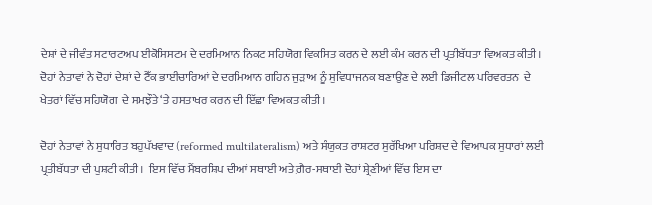ਦੇਸ਼ਾਂ ਦੇ ਜੀਵੰਤ ਸਟਾਰਟਅਪ ਈਕੋਸਿਸਟਮ ਦੇ ਦਰਮਿਆਨ ਨਿਕਟ ਸਹਿਯੋਗ ਵਿਕਸਿਤ ਕਰਨ ਦੇ ਲਈ ਕੰਮ ਕਰਨ ਦੀ ਪ੍ਰਤੀਬੱਧਤਾ ਵਿਅਕਤ ਕੀਤੀ।  ਦੋਹਾਂ ਨੇਤਾਵਾਂ ਨੇ ਦੋਹਾਂ ਦੇਸ਼ਾਂ ਦੇ ਟੈੱਕ ਭਾਈਚਾਰਿਆਂ ਦੇ ਦਰਮਿਆਨ ਗਹਿਨ ਜੁੜਾਅ ਨੂੰ ਸੁਵਿਧਾਜਨਕ ਬਣਾਉਣ ਦੇ ਲਈ ਡਿਜੀਟਲ ਪਰਿਵਰਤਨ  ਦੇ ਖੇਤਰਾਂ ਵਿੱਚ ਸਹਿਯੋਗ  ਦੇ ਸਮਝੌਤੇ ‘ਤੇ ਹਸਤਾਖਰ ਕਰਨ ਦੀ ਇੱਛਾ ਵਿਅਕਤ ਕੀਤੀ।

ਦੋਹਾਂ ਨੇਤਾਵਾਂ ਨੇ ਸੁਧਾਰਿਤ ਬਹੁਪੱਖਵਾਦ (reformed multilateralism) ਅਤੇ ਸੰਯੁਕਤ ਰਾਸ਼ਟਰ ਸੁਰੱਖਿਆ ਪਰਿਸ਼ਦ ਦੇ ਵਿਆਪਕ ਸੁਧਾਰਾਂ ਲਈ ਪ੍ਰਤੀਬੱਧਤਾ ਦੀ ਪੁਸ਼ਟੀ ਕੀਤੀ।  ਇਸ ਵਿੱਚ ਮੈਂਬਰਸ਼ਿਪ ਦੀਆਂ ਸਥਾਈ ਅਤੇ ਗ਼ੈਰ-ਸਥਾਈ ਦੋਹਾਂ ਸ਼੍ਰੇਣੀਆਂ ਵਿੱਚ ਇਸ ਦਾ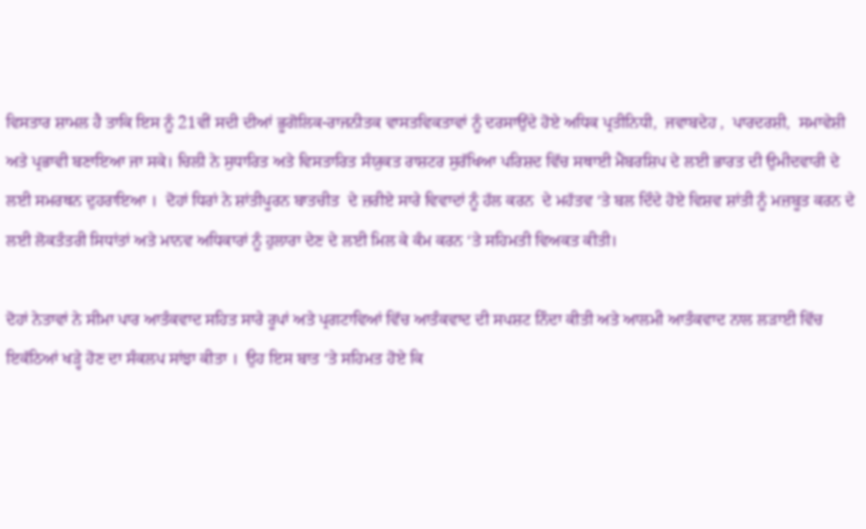ਵਿਸਤਾਰ ਸ਼ਾਮਲ ਹੈ ਤਾਕਿ ਇਸ ਨੂੰ 21ਵੀਂ ਸਦੀ ਦੀਆਂ ਭੂਗੋਲਿਕ-ਰਾਜਨੀਤਕ ਵਾਸਤਵਿਕਤਾਵਾਂ ਨੂੰ ਦਰਸਾਉਂਦੇ ਹੋਏ ਅਧਿਕ ਪ੍ਰਤੀਨਿਧੀ,  ਜਵਾਬਦੇਹ ,  ਪਾਰਦਰਸ਼ੀ,  ਸਮਾਵੇਸ਼ੀ ਅਤੇ ਪ੍ਰਭਾਵੀ ਬਣਾਇਆ ਜਾ ਸਕੇ। ਚਿਲੀ ਨੇ ਸੁਧਾਰਿਤ ਅਤੇ ਵਿਸਤਾਰਿਤ ਸੰਯੁਕਤ ਰਾਸ਼ਟਰ ਸੁਰੱਖਿਆ ਪਰਿਸ਼ਦ ਵਿੱਚ ਸਥਾਈ ਮੈਂਬਰਸ਼ਿਪ ਦੇ ਲਈ ਭਾਰਤ ਦੀ ਉਮੀਦਵਾਰੀ ਦੇ ਲਈ ਸਮਰਥਨ ਦੁਹਰਾਇਆ ।  ਦੋਹਾਂ ਧਿਰਾਂ ਨੇ ਸ਼ਾਂਤੀਪੂਰਨ ਬਾਤਚੀਤ  ਦੇ ਜ਼ਰੀਏ ਸਾਰੇ ਵਿਵਾਦਾਂ ਨੂੰ ਹੱਲ ਕਰਨ  ਦੇ ਮਹੱਤਵ ‘ਤੇ ਬਲ ਦਿੰਦੇ ਹੋਏ ਵਿਸ਼ਵ ਸ਼ਾਂਤੀ ਨੂੰ ਮਜ਼ਬੂਤ ਕਰਨ ਦੇ ਲਈ ਲੋਕਤੰਤਰੀ ਸਿਧਾਂਤਾਂ ਅਤੇ ਮਾਨਵ ਅਧਿਕਾਰਾਂ ਨੂੰ ਹੁਲਾਰਾ ਦੇਣ ਦੇ ਲਈ ਮਿਲ ਕੇ ਕੰਮ ਕਰਨ ‘ਤੇ ਸਹਿਮਤੀ ਵਿਅਕਤ ਕੀਤੀ।

ਦੋਹਾਂ ਨੇਤਾਵਾਂ ਨੇ ਸੀਮਾ ਪਾਰ ਆਤੰਕਵਾਦ ਸਹਿਤ ਸਾਰੇ ਰੂਪਾਂ ਅਤੇ ਪ੍ਰਗਟਾਵਿਆਂ ਵਿੱਚ ਆਤੰਕਵਾਦ ਦੀ ਸਪਸ਼ਟ ਨਿੰਦਾ ਕੀਤੀ ਅਤੇ ਆਲਮੀ ਆਤੰਕਵਾਦ ਨਾਲ ਲੜਾਈ ਵਿੱਚ ਇਕੱਠਿਆਂ ਖੜ੍ਹੇ ਹੋਣ ਦਾ ਸੰਕਲਪ ਸਾਂਝਾ ਕੀਤਾ ।  ਉਹ ਇਸ ਬਾਤ ‘ਤੇ ਸਹਿਮਤ ਹੋਏ ਕਿ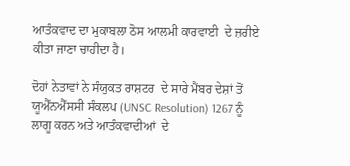ਆਤੰਕਵਾਦ ਦਾ ਮੁਕਾਬਲਾ ਠੋਸ ਆਲਮੀ ਕਾਰਵਾਈ  ਦੇ ਜ਼ਰੀਏ ਕੀਤਾ ਜਾਣਾ ਚਾਹੀਦਾ ਹੈ।

ਦੋਹਾਂ ਨੇਤਾਵਾਂ ਨੇ ਸੰਯੁਕਤ ਰਾਸ਼ਟਰ  ਦੇ ਸਾਰੇ ਮੈਂਬਰ ਦੇਸ਼ਾਂ ਤੋਂ ਯੂਐੱਨਐੱਸਸੀ ਸੰਕਲਪ (UNSC Resolution) 1267 ਨੂੰ ਲਾਗੂ ਕਰਨ ਅਤੇ ਆਤੰਕਵਾਦੀਆਂ  ਦੇ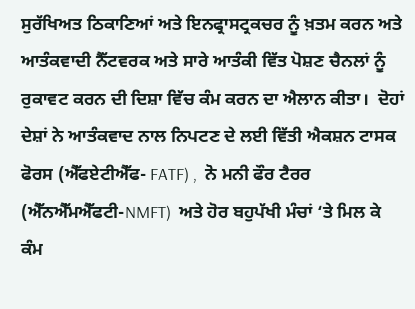ਸੁਰੱਖਿਅਤ ਠਿਕਾਣਿਆਂ ਅਤੇ ਇਨਫ੍ਰਾਸਟ੍ਰਕਚਰ ਨੂੰ ਖ਼ਤਮ ਕਰਨ ਅਤੇ ਆਤੰਕਵਾਦੀ ਨੈੱਟਵਰਕ ਅਤੇ ਸਾਰੇ ਆਤੰਕੀ ਵਿੱਤ ਪੋਸ਼ਣ ਚੈਨਲਾਂ ਨੂੰ ਰੁਕਾਵਟ ਕਰਨ ਦੀ ਦਿਸ਼ਾ ਵਿੱਚ ਕੰਮ ਕਰਨ ਦਾ ਐਲਾਨ ਕੀਤਾ।  ਦੋਹਾਂ ਦੇਸ਼ਾਂ ਨੇ ਆਤੰਕਵਾਦ ਨਾਲ ਨਿਪਟਣ ਦੇ ਲਈ ਵਿੱਤੀ ਐਕਸ਼ਨ ਟਾਸਕ ਫੋਰਸ (ਐੱਫਏਟੀਐੱਫ- FATF) ,  ਨੋ ਮਨੀ ਫੌਰ ਟੈਰਰ  (ਐੱਨਐੱਮਐੱਫਟੀ-NMFT)  ਅਤੇ ਹੋਰ ਬਹੁਪੱਖੀ ਮੰਚਾਂ ‘ਤੇ ਮਿਲ ਕੇ  ਕੰਮ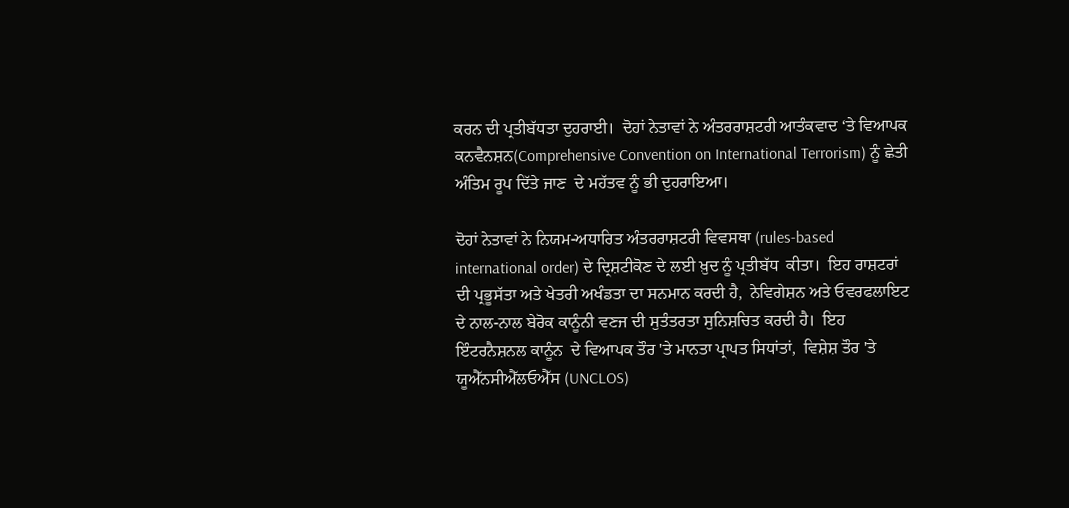ਕਰਨ ਦੀ ਪ੍ਰਤੀਬੱਧਤਾ ਦੁਹਰਾਈ।  ਦੋਹਾਂ ਨੇਤਾਵਾਂ ਨੇ ਅੰਤਰਰਾਸ਼ਟਰੀ ਆਤੰਕਵਾਦ ‘ਤੇ ਵਿਆਪਕ ਕਨਵੈਨਸ਼ਨ(Comprehensive Convention on International Terrorism) ਨੂੰ ਛੇਤੀ ਅੰਤਿਮ ਰੂਪ ਦਿੱਤੇ ਜਾਣ  ਦੇ ਮਹੱਤਵ ਨੂੰ ਭੀ ਦੁਹਰਾਇਆ।

ਦੋਹਾਂ ਨੇਤਾਵਾਂ ਨੇ ਨਿਯਮ-ਅਧਾਰਿਤ ਅੰਤਰਰਾਸ਼ਟਰੀ ਵਿਵਸਥਾ (rules-based international order) ਦੇ ਦ੍ਰਿਸ਼ਟੀਕੋਣ ਦੇ ਲਈ ਖ਼ੁਦ ਨੂੰ ਪ੍ਰਤੀਬੱਧ  ਕੀਤਾ।  ਇਹ ਰਾਸ਼ਟਰਾਂ ਦੀ ਪ੍ਰਭੂਸੱਤਾ ਅਤੇ ਖੇਤਰੀ ਅਖੰਡਤਾ ਦਾ ਸਨਮਾਨ ਕਰਦੀ ਹੈ,  ਨੇਵਿਗੇਸ਼ਨ ਅਤੇ ਓਵਰਫਲਾਇਟ  ਦੇ ਨਾਲ-ਨਾਲ ਬੇਰੋਕ ਕਾਨੂੰਨੀ ਵਣਜ ਦੀ ਸੁਤੰਤਰਤਾ ਸੁਨਿਸ਼ਚਿਤ ਕਰਦੀ ਹੈ।  ਇਹ ਇੰਟਰਨੈਸ਼ਨਲ ਕਾਨੂੰਨ  ਦੇ ਵਿਆਪਕ ਤੌਰ 'ਤੇ ਮਾਨਤਾ ਪ੍ਰਾਪਤ ਸਿਧਾਂਤਾਂ,  ਵਿਸ਼ੇਸ਼ ਤੌਰ 'ਤੇ ਯੂਐੱਨਸੀਐੱਲਓਐੱਸ (UNCLOS)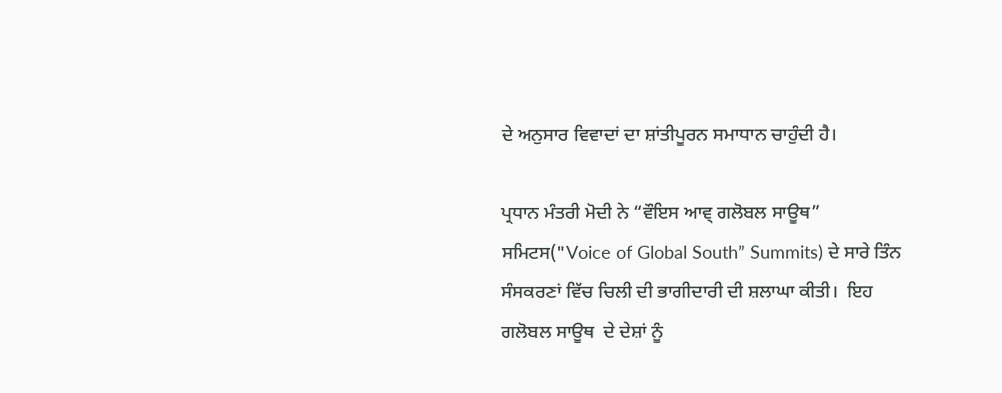ਦੇ ਅਨੁਸਾਰ ਵਿਵਾਦਾਂ ਦਾ ਸ਼ਾਂਤੀਪੂਰਨ ਸਮਾਧਾਨ ਚਾਹੁੰਦੀ ਹੈ।

ਪ੍ਰਧਾਨ ਮੰਤਰੀ ਮੋਦੀ ਨੇ “ਵੌਇਸ ਆਵ੍ ਗਲੋਬਲ ਸਾਊਥ” ਸਮਿਟਸ("Voice of Global South” Summits) ਦੇ ਸਾਰੇ ਤਿੰਨ ਸੰਸਕਰਣਾਂ ਵਿੱਚ ਚਿਲੀ ਦੀ ਭਾਗੀਦਾਰੀ ਦੀ ਸ਼ਲਾਘਾ ਕੀਤੀ।  ਇਹ ਗਲੋਬਲ ਸਾਊਥ  ਦੇ ਦੇਸ਼ਾਂ ਨੂੰ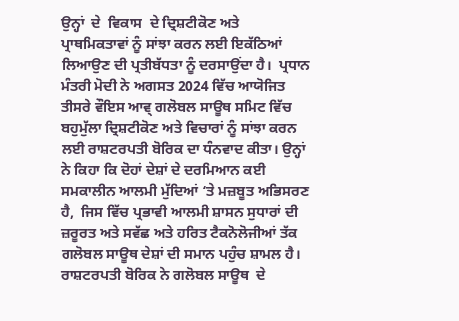ਉਨ੍ਹਾਂ  ਦੇ  ਵਿਕਾਸ  ਦੇ ਦ੍ਰਿਸ਼ਟੀਕੋਣ ਅਤੇ ਪ੍ਰਾਥਮਿਕਤਾਵਾਂ ਨੂੰ ਸਾਂਝਾ ਕਰਨ ਲਈ ਇਕੱਠਿਆਂ ਲਿਆਉਣ ਦੀ ਪ੍ਰਤੀਬੱਧਤਾ ਨੂੰ ਦਰਸਾਉਂਦਾ ਹੈ।  ਪ੍ਰਧਾਨ ਮੰਤਰੀ ਮੋਦੀ ਨੇ ਅਗਸਤ 2024 ਵਿੱਚ ਆਯੋਜਿਤ ਤੀਸਰੇ ਵੌਇਸ ਆਵ੍ ਗਲੋਬਲ ਸਾਊਥ ਸਮਿਟ ਵਿੱਚ ਬਹੁਮੁੱਲਾ ਦ੍ਰਿਸ਼ਟੀਕੋਣ ਅਤੇ ਵਿਚਾਰਾਂ ਨੂੰ ਸਾਂਝਾ ਕਰਨ ਲਈ ਰਾਸ਼ਟਰਪਤੀ ਬੋਰਿਕ ਦਾ ਧੰਨਵਾਦ ਕੀਤਾ। ਉਨ੍ਹਾਂ ਨੇ ਕਿਹਾ ਕਿ ਦੋਹਾਂ ਦੇਸ਼ਾਂ ਦੇ ਦਰਮਿਆਨ ਕਈ ਸਮਕਾਲੀਨ ਆਲਮੀ ਮੁੱਦਿਆਂ ‘ਤੇ ਮਜ਼ਬੂਤ ਅਭਿਸਰਣ ਹੈ,  ਜਿਸ ਵਿੱਚ ਪ੍ਰਭਾਵੀ ਆਲਮੀ ਸ਼ਾਸਨ ਸੁਧਾਰਾਂ ਦੀ ਜ਼ਰੂਰਤ ਅਤੇ ਸਵੱਛ ਅਤੇ ਹਰਿਤ ਟੈਕਨੋਲੋਜੀਆਂ ਤੱਕ ਗਲੋਬਲ ਸਾਊਥ ਦੇਸ਼ਾਂ ਦੀ ਸਮਾਨ ਪਹੁੰਚ ਸ਼ਾਮਲ ਹੈ।  ਰਾਸ਼ਟਰਪਤੀ ਬੋਰਿਕ ਨੇ ਗਲੋਬਲ ਸਾਊਥ  ਦੇ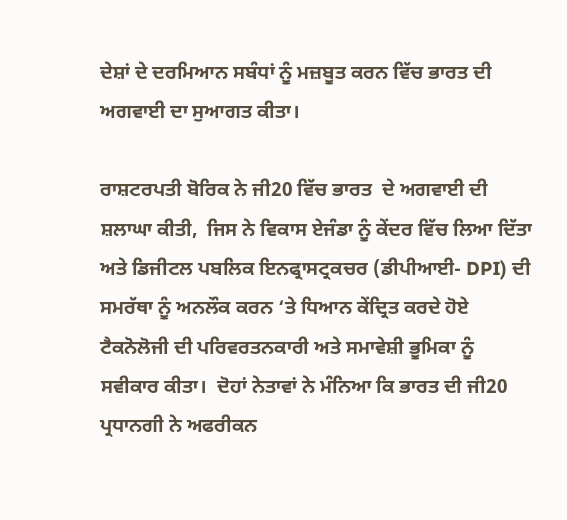ਦੇਸ਼ਾਂ ਦੇ ਦਰਮਿਆਨ ਸਬੰਧਾਂ ਨੂੰ ਮਜ਼ਬੂਤ ਕਰਨ ਵਿੱਚ ਭਾਰਤ ਦੀ ਅਗਵਾਈ ਦਾ ਸੁਆਗਤ ਕੀਤਾ।

ਰਾਸ਼ਟਰਪਤੀ ਬੋਰਿਕ ਨੇ ਜੀ20 ਵਿੱਚ ਭਾਰਤ  ਦੇ ਅਗਵਾਈ ਦੀ ਸ਼ਲਾਘਾ ਕੀਤੀ,  ਜਿਸ ਨੇ ਵਿਕਾਸ ਏਜੰਡਾ ਨੂੰ ਕੇਂਦਰ ਵਿੱਚ ਲਿਆ ਦਿੱਤਾ ਅਤੇ ਡਿਜੀਟਲ ਪਬਲਿਕ ਇਨਫ੍ਰਾਸਟ੍ਰਕਚਰ (ਡੀਪੀਆਈ- DPI) ਦੀ ਸਮਰੱਥਾ ਨੂੰ ਅਨਲੌਕ ਕਰਨ ‘ਤੇ ਧਿਆਨ ਕੇਂਦ੍ਰਿਤ ਕਰਦੇ ਹੋਏ ਟੈਕਨੋਲੋਜੀ ਦੀ ਪਰਿਵਰਤਨਕਾਰੀ ਅਤੇ ਸਮਾਵੇਸ਼ੀ ਭੂਮਿਕਾ ਨੂੰ ਸਵੀਕਾਰ ਕੀਤਾ।  ਦੋਹਾਂ ਨੇਤਾਵਾਂ ਨੇ ਮੰਨਿਆ ਕਿ ਭਾਰਤ ਦੀ ਜੀ20 ਪ੍ਰਧਾਨਗੀ ਨੇ ਅਫਰੀਕਨ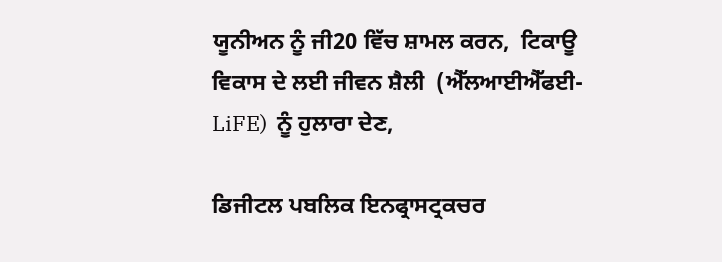ਯੂਨੀਅਨ ਨੂੰ ਜੀ20 ਵਿੱਚ ਸ਼ਾਮਲ ਕਰਨ,  ਟਿਕਾਊ ਵਿਕਾਸ ਦੇ ਲਈ ਜੀਵਨ ਸ਼ੈਲੀ  (ਐੱਲਆਈਐੱਫਈ-LiFE)  ਨੂੰ ਹੁਲਾਰਾ ਦੇਣ,

ਡਿਜੀਟਲ ਪਬਲਿਕ ਇਨਫ੍ਰਾਸਟ੍ਰਕਚਰ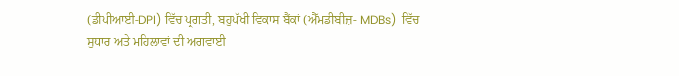(ਡੀਪੀਆਈ-DPI) ਵਿੱਚ ਪ੍ਰਗਤੀ, ਬਹੁਪੱਖੀ ਵਿਕਾਸ ਬੈਂਕਾਂ (ਐੱਮਡੀਬੀਜ਼- MDBs)  ਵਿੱਚ ਸੁਧਾਰ ਅਤੇ ਮਹਿਲਾਵਾਂ ਦੀ ਅਗਵਾਈ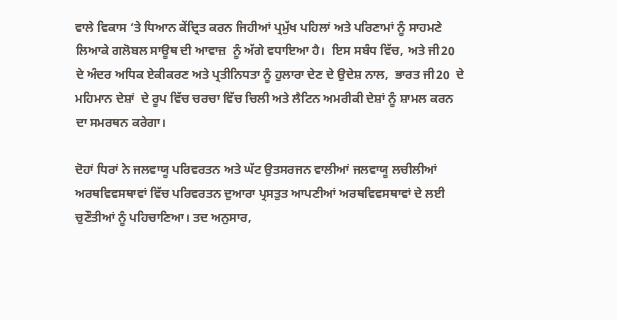ਵਾਲੇ ਵਿਕਾਸ ‘ਤੇ ਧਿਆਨ ਕੇਂਦ੍ਰਿਤ ਕਰਨ ਜਿਹੀਆਂ ਪ੍ਰਮੁੱਖ ਪਹਿਲਾਂ ਅਤੇ ਪਰਿਣਾਮਾਂ ਨੂੰ ਸਾਹਮਣੇ ਲਿਆਕੇ ਗਲੋਬਲ ਸਾਊਥ ਦੀ ਆਵਾਜ਼  ਨੂੰ ਅੱਗੇ ਵਧਾਇਆ ਹੈ।  ਇਸ ਸਬੰਧ ਵਿੱਚ, ਅਤੇ ਜੀ20 ਦੇ ਅੰਦਰ ਅਧਿਕ ਏਕੀਕਰਣ ਅਤੇ ਪ੍ਰਤੀਨਿਧਤਾ ਨੂੰ ਹੁਲਾਰਾ ਦੇਣ ਦੇ ਉਦੇਸ਼ ਨਾਲ,  ਭਾਰਤ ਜੀ20  ਦੇ ਮਹਿਮਾਨ ਦੇਸ਼ਾਂ  ਦੇ ਰੂਪ ਵਿੱਚ ਚਰਚਾ ਵਿੱਚ ਚਿਲੀ ਅਤੇ ਲੈਟਿਨ ਅਮਰੀਕੀ ਦੇਸ਼ਾਂ ਨੂੰ ਸ਼ਾਮਲ ਕਰਨ ਦਾ ਸਮਰਥਨ ਕਰੇਗਾ।

ਦੋਹਾਂ ਧਿਰਾਂ ਨੇ ਜਲਵਾਯੂ ਪਰਿਵਰਤਨ ਅਤੇ ਘੱਟ ਉਤਸਰਜਨ ਵਾਲੀਆਂ ਜਲਵਾਯੂ ਲਚੀਲੀਆਂ ਅਰਥਵਿਵਸਥਾਵਾਂ ਵਿੱਚ ਪਰਿਵਰਤਨ ਦੁਆਰਾ ਪ੍ਰਸਤੁਤ ਆਪਣੀਆਂ ਅਰਥਵਿਵਸਥਾਵਾਂ ਦੇ ਲਈ ਚੁਣੌਤੀਆਂ ਨੂੰ ਪਹਿਚਾਣਿਆ। ਤਦ ਅਨੁਸਾਰ,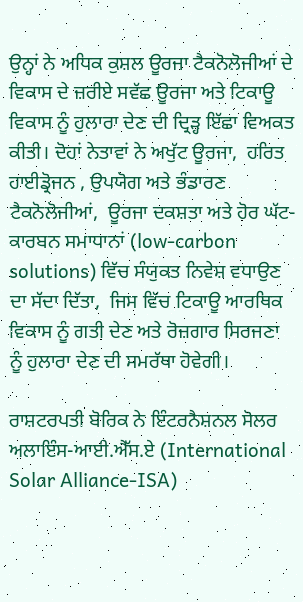ਉਨ੍ਹਾਂ ਨੇ ਅਧਿਕ ਕੁਸ਼ਲ ਊਰਜਾ ਟੈਕਨੋਲੋਜੀਆਂ ਦੇ ਵਿਕਾਸ ਦੇ ਜ਼ਰੀਏ ਸਵੱਛ ਊਰਜਾ ਅਤੇ ਟਿਕਾਊ ਵਿਕਾਸ ਨੂੰ ਹੁਲਾਰਾ ਦੇਣ ਦੀ ਦ੍ਰਿੜ੍ਹ ਇੱਛਾ ਵਿਅਕਤ ਕੀਤੀ। ਦੋਹਾਂ ਨੇਤਾਵਾਂ ਨੇ ਅਖੁੱਟ ਊਰਜਾ,  ਹਰਿਤ ਹਾਈਡ੍ਰੋਜਨ , ਉਪਯੋਗ ਅਤੇ ਭੰਡਾਰਣ ਟੈਕਨੋਲੋਜੀਆਂ,  ਊਰਜਾ ਦਕਸ਼ਤਾ ਅਤੇ ਹੋਰ ਘੱਟ-ਕਾਰਬਨ ਸਮਾਧਾਨਾਂ (low-carbon solutions) ਵਿੱਚ ਸੰਯੁਕਤ ਨਿਵੇਸ਼ ਵਧਾਉਣ ਦਾ ਸੱਦਾ ਦਿੱਤਾ,  ਜਿਸ ਵਿੱਚ ਟਿਕਾਊ ਆਰਥਿਕ ਵਿਕਾਸ ਨੂੰ ਗਤੀ ਦੇਣ ਅਤੇ ਰੋਜ਼ਗਾਰ ਸਿਰਜਣਾ  ਨੂੰ ਹੁਲਾਰਾ ਦੇਣ ਦੀ ਸਮਰੱਥਾ ਹੋਵੇਗੀ।

ਰਾਸ਼ਟਰਪਤੀ ਬੋਰਿਕ ਨੇ ਇੰਟਰਨੈਸ਼ਨਲ ਸੋਲਰ ਅਲਾਇੰਸ-ਆਈ.ਐੱਸ.ਏ (International Solar Alliance-ISA)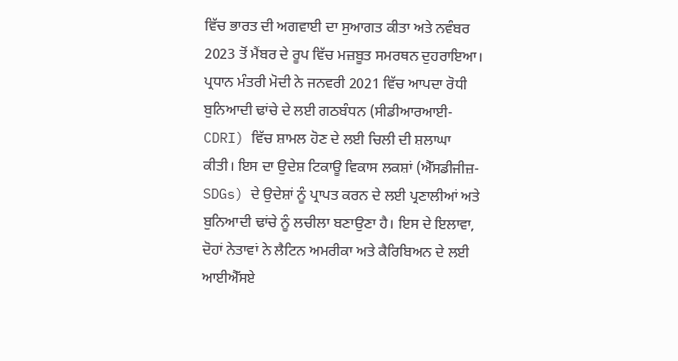ਵਿੱਚ ਭਾਰਤ ਦੀ ਅਗਵਾਈ ਦਾ ਸੁਆਗਤ ਕੀਤਾ ਅਤੇ ਨਵੰਬਰ 2023 ਤੋਂ ਮੈਂਬਰ ਦੇ ਰੂਪ ਵਿੱਚ ਮਜ਼ਬੂਤ ਸਮਰਥਨ ਦੁਹਰਾਇਆ। ਪ੍ਰਧਾਨ ਮੰਤਰੀ ਮੋਦੀ ਨੇ ਜਨਵਰੀ 2021 ਵਿੱਚ ਆਪਦਾ ਰੋਧੀ ਬੁਨਿਆਦੀ ਢਾਂਚੇ ਦੇ ਲਈ ਗਠਬੰਧਨ (ਸੀਡੀਆਰਆਈ-CDRI) ਵਿੱਚ ਸ਼ਾਮਲ ਹੋਣ ਦੇ ਲਈ ਚਿਲੀ ਦੀ ਸ਼ਲਾਘਾ ਕੀਤੀ। ਇਸ ਦਾ ਉਦੇਸ਼ ਟਿਕਾਊ ਵਿਕਾਸ ਲਕਸ਼ਾਂ (ਐੱਸਡੀਜੀਜ਼-SDGs) ਦੇ ਉਦੇਸ਼ਾਂ ਨੂੰ ਪ੍ਰਾਪਤ ਕਰਨ ਦੇ ਲਈ ਪ੍ਰਣਾਲੀਆਂ ਅਤੇ ਬੁਨਿਆਦੀ ਢਾਂਚੇ ਨੂੰ ਲਚੀਲਾ ਬਣਾਉਣਾ ਹੈ। ਇਸ ਦੇ ਇਲਾਵਾ, ਦੋਹਾਂ ਨੇਤਾਵਾਂ ਨੇ ਲੈਟਿਨ ਅਮਰੀਕਾ ਅਤੇ ਕੈਰਿਬਿਅਨ ਦੇ ਲਈ ਆਈਐੱਸਏ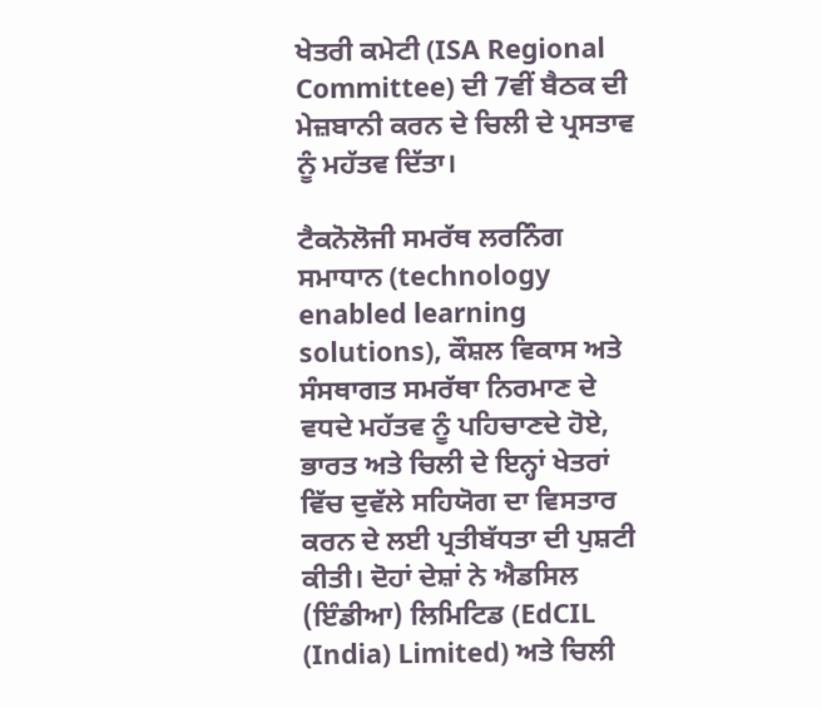ਖੇਤਰੀ ਕਮੇਟੀ (ISA Regional Committee) ਦੀ 7ਵੀਂ ਬੈਠਕ ਦੀ ਮੇਜ਼ਬਾਨੀ ਕਰਨ ਦੇ ਚਿਲੀ ਦੇ ਪ੍ਰਸਤਾਵ ਨੂੰ ਮਹੱਤਵ ਦਿੱਤਾ।

ਟੈਕਨੋਲੋਜੀ ਸਮਰੱਥ ਲਰਨਿੰਗ ਸਮਾਧਾਨ (technology enabled learning solutions), ਕੌਸ਼ਲ ਵਿਕਾਸ ਅਤੇ ਸੰਸਥਾਗਤ ਸਮਰੱਥਾ ਨਿਰਮਾਣ ਦੇ ਵਧਦੇ ਮਹੱਤਵ ਨੂੰ ਪਹਿਚਾਣਦੇ ਹੋਏ, ਭਾਰਤ ਅਤੇ ਚਿਲੀ ਦੇ ਇਨ੍ਹਾਂ ਖੇਤਰਾਂ ਵਿੱਚ ਦੁਵੱਲੇ ਸਹਿਯੋਗ ਦਾ ਵਿਸਤਾਰ ਕਰਨ ਦੇ ਲਈ ਪ੍ਰਤੀਬੱਧਤਾ ਦੀ ਪੁਸ਼ਟੀ ਕੀਤੀ। ਦੋਹਾਂ ਦੇਸ਼ਾਂ ਨੇ ਐਡਸਿਲ (ਇੰਡੀਆ) ਲਿਮਿਟਿਡ (EdCIL (India) Limited) ਅਤੇ ਚਿਲੀ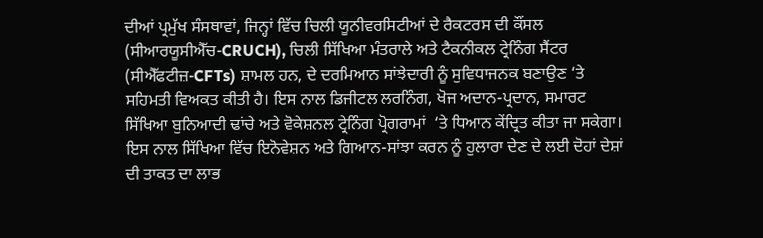ਦੀਆਂ ਪ੍ਰਮੁੱਖ ਸੰਸਥਾਵਾਂ, ਜਿਨ੍ਹਾਂ ਵਿੱਚ ਚਿਲੀ ਯੂਨੀਵਰਸਿਟੀਆਂ ਦੇ ਰੈਕਟਰਸ ਦੀ ਕੌਂਸਲ (ਸੀਆਰਯੂਸੀਐੱਚ-CRUCH), ਚਿਲੀ ਸਿੱਖਿਆ ਮੰਤਰਾਲੇ ਅਤੇ ਟੈਕਨੀਕਲ ਟ੍ਰੇਨਿੰਗ ਸੈਂਟਰ (ਸੀਐੱਫਟੀਜ਼-CFTs) ਸ਼ਾਮਲ ਹਨ, ਦੇ ਦਰਮਿਆਨ ਸਾਂਝੇਦਾਰੀ ਨੂੰ ਸੁਵਿਧਾਜਨਕ ਬਣਾਉਣ ‘ਤੇ ਸਹਿਮਤੀ ਵਿਅਕਤ ਕੀਤੀ ਹੈ। ਇਸ ਨਾਲ ਡਿਜੀਟਲ ਲਰਨਿੰਗ, ਖੋਜ ਅਦਾਨ-ਪ੍ਰਦਾਨ, ਸਮਾਰਟ ਸਿੱਖਿਆ ਬੁਨਿਆਦੀ ਢਾਂਚੇ ਅਤੇ ਵੋਕੇਸ਼ਨਲ ਟ੍ਰੇਨਿੰਗ ਪ੍ਰੋਗਰਾਮਾਂ  ‘ਤੇ ਧਿਆਨ ਕੇਂਦ੍ਰਿਤ ਕੀਤਾ ਜਾ ਸਕੇਗਾ। ਇਸ ਨਾਲ ਸਿੱਖਿਆ ਵਿੱਚ ਇਨੋਵੇਸ਼ਨ ਅਤੇ ਗਿਆਨ-ਸਾਂਝਾ ਕਰਨ ਨੂੰ ਹੁਲਾਰਾ ਦੇਣ ਦੇ ਲਈ ਦੋਹਾਂ ਦੇਸ਼ਾਂ ਦੀ ਤਾਕਤ ਦਾ ਲਾਭ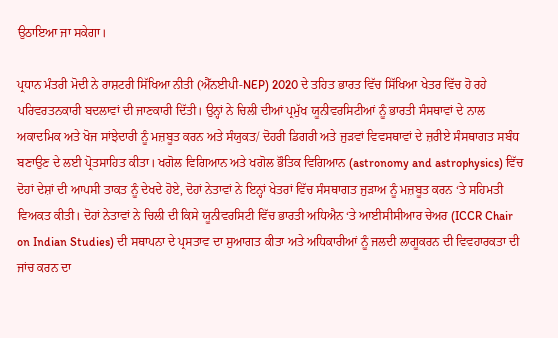ਉਠਾਇਆ ਜਾ ਸਕੇਗਾ।

ਪ੍ਰਧਾਨ ਮੰਤਰੀ ਮੋਦੀ ਨੇ ਰਾਸ਼ਟਰੀ ਸਿੱਖਿਆ ਨੀਤੀ (ਐੱਨਈਪੀ-NEP) 2020 ਦੇ ਤਹਿਤ ਭਾਰਤ ਵਿੱਚ ਸਿੱਖਿਆ ਖੇਤਰ ਵਿੱਚ ਹੋ ਰਹੇ ਪਰਿਵਰਤਨਕਾਰੀ ਬਦਲਾਵਾਂ ਦੀ ਜਾਣਕਾਰੀ ਦਿੱਤੀ। ਉਨ੍ਹਾਂ ਨੇ ਚਿਲੀ ਦੀਆਂ ਪ੍ਰਮੁੱਖ ਯੂਨੀਵਰਸਿਟੀਆਂ ਨੂੰ ਭਾਰਤੀ ਸੰਸਥਾਵਾਂ ਦੇ ਨਾਲ ਅਕਾਦਮਿਕ ਅਤੇ ਖੋਜ ਸਾਂਝੇਦਾਰੀ ਨੂੰ ਮਜ਼ਬੂਤ ਕਰਨ ਅਤੇ ਸੰਯੁਕਤ/ ਦੋਹਰੀ ਡਿਗਰੀ ਅਤੇ ਜੁੜਵਾਂ ਵਿਵਸਥਾਵਾਂ ਦੇ ਜ਼ਰੀਏ ਸੰਸਥਾਗਤ ਸਬੰਧ ਬਣਾਉਣ ਦੇ ਲਈ ਪ੍ਰੋਤਸਾਹਿਤ ਕੀਤਾ। ਖਗੋਲ ਵਿਗਿਆਨ ਅਤੇ ਖਗੋਲ ਭੌਤਿਕ ਵਿਗਿਆਨ (astronomy and astrophysics) ਵਿੱਚ ਦੋਹਾਂ ਦੇਸ਼ਾਂ ਦੀ ਆਪਸੀ ਤਾਕਤ ਨੂੰ ਦੇਖਦੇ ਹੋਏ, ਦੋਹਾਂ ਨੇਤਾਵਾਂ ਨੇ ਇਨ੍ਹਾਂ ਖੇਤਰਾਂ ਵਿੱਚ ਸੰਸਥਾਗਤ ਜੁੜਾਅ ਨੂੰ ਮਜ਼ਬੂਤ ਕਰਨ ‘ਤੇ ਸਹਿਮਤੀ ਵਿਅਕਤ ਕੀਤੀ। ਦੋਹਾਂ ਨੇਤਾਵਾਂ ਨੇ ਚਿਲੀ ਦੀ ਕਿਸੇ ਯੂਨੀਵਰਸਿਟੀ ਵਿੱਚ ਭਾਰਤੀ ਅਧਿਐਨ ‘ਤੇ ਆਈਸੀਸੀਆਰ ਚੇਅਰ (ICCR Chair on Indian Studies) ਦੀ ਸਥਾਪਨਾ ਦੇ ਪ੍ਰਸਤਾਵ ਦਾ ਸੁਆਗਤ ਕੀਤਾ ਅਤੇ ਅਧਿਕਾਰੀਆਂ ਨੂੰ ਜਲਦੀ ਲਾਗੂਕਰਨ ਦੀ ਵਿਵਹਾਰਕਤਾ ਦੀ ਜਾਂਚ ਕਰਨ ਦਾ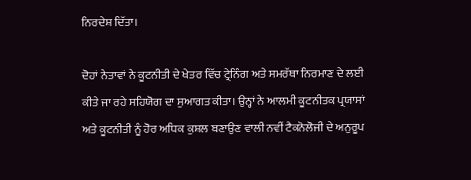ਨਿਰਦੇਸ਼ ਦਿੱਤਾ।

ਦੋਹਾਂ ਨੇਤਾਵਾਂ ਨੇ ਕੂਟਨੀਤੀ ਦੇ ਖੇਤਰ ਵਿੱਚ ਟ੍ਰੇਨਿੰਗ ਅਤੇ ਸਮਰੱਥਾ ਨਿਰਮਾਣ ਦੇ ਲਈ ਕੀਤੇ ਜਾ ਰਹੇ ਸਹਿਯੋਗ ਦਾ ਸੁਆਗਤ ਕੀਤਾ। ਉਨ੍ਹਾਂ ਨੇ ਆਲਮੀ ਕੂਟਨੀਤਕ ਪ੍ਰਯਾਸਾਂ ਅਤੇ ਕੂਟਨੀਤੀ ਨੂੰ ਹੋਰ ਅਧਿਕ ਕੁਸ਼ਲ ਬਣਾਉਣ ਵਾਲੀ ਨਵੀਂ ਟੈਕਨੋਲੋਜੀ ਦੇ ਅਨੁਰੂਪ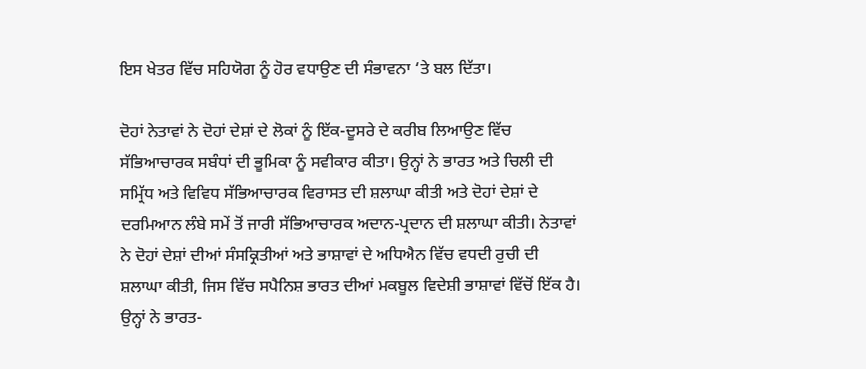ਇਸ ਖੇਤਰ ਵਿੱਚ ਸਹਿਯੋਗ ਨੂੰ ਹੋਰ ਵਧਾਉਣ ਦੀ ਸੰਭਾਵਨਾ ‘ਤੇ ਬਲ ਦਿੱਤਾ।

ਦੋਹਾਂ ਨੇਤਾਵਾਂ ਨੇ ਦੋਹਾਂ ਦੇਸ਼ਾਂ ਦੇ ਲੋਕਾਂ ਨੂੰ ਇੱਕ-ਦੂਸਰੇ ਦੇ ਕਰੀਬ ਲਿਆਉਣ ਵਿੱਚ ਸੱਭਿਆਚਾਰਕ ਸਬੰਧਾਂ ਦੀ ਭੂਮਿਕਾ ਨੂੰ ਸਵੀਕਾਰ ਕੀਤਾ। ਉਨ੍ਹਾਂ ਨੇ ਭਾਰਤ ਅਤੇ ਚਿਲੀ ਦੀ ਸਮ੍ਰਿੱਧ ਅਤੇ ਵਿਵਿਧ ਸੱਭਿਆਚਾਰਕ ਵਿਰਾਸਤ ਦੀ ਸ਼ਲਾਘਾ ਕੀਤੀ ਅਤੇ ਦੋਹਾਂ ਦੇਸ਼ਾਂ ਦੇ ਦਰਮਿਆਨ ਲੰਬੇ ਸਮੇਂ ਤੋਂ ਜਾਰੀ ਸੱਭਿਆਚਾਰਕ ਅਦਾਨ-ਪ੍ਰਦਾਨ ਦੀ ਸ਼ਲਾਘਾ ਕੀਤੀ। ਨੇਤਾਵਾਂ ਨੇ ਦੋਹਾਂ ਦੇਸ਼ਾਂ ਦੀਆਂ ਸੰਸਕ੍ਰਿਤੀਆਂ ਅਤੇ ਭਾਸ਼ਾਵਾਂ ਦੇ ਅਧਿਐਨ ਵਿੱਚ ਵਧਦੀ ਰੁਚੀ ਦੀ ਸ਼ਲਾਘਾ ਕੀਤੀ, ਜਿਸ ਵਿੱਚ ਸਪੈਨਿਸ਼ ਭਾਰਤ ਦੀਆਂ ਮਕਬੂਲ ਵਿਦੇਸ਼ੀ ਭਾਸ਼ਾਵਾਂ ਵਿੱਚੋਂ ਇੱਕ ਹੈ। ਉਨ੍ਹਾਂ ਨੇ ਭਾਰਤ-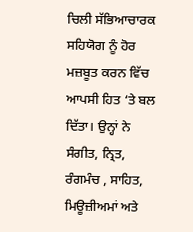ਚਿਲੀ ਸੱਭਿਆਚਾਰਕ ਸਹਿਯੋਗ ਨੂੰ ਹੋਰ ਮਜ਼ਬੂਤ ਕਰਨ ਵਿੱਚ ਆਪਸੀ ਹਿਤ ‘ਤੇ ਬਲ ਦਿੱਤਾ। ਉਨ੍ਹਾਂ ਨੇ ਸੰਗੀਤ, ਨ੍ਰਿਤ, ਰੰਗਮੰਚ , ਸਾਹਿਤ, ਮਿਊਜ਼ੀਅਮਾਂ ਅਤੇ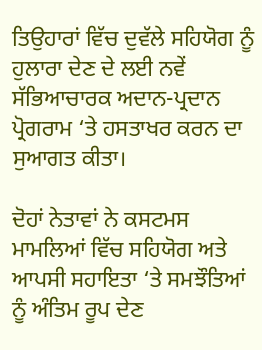ਤਿਉਹਾਰਾਂ ਵਿੱਚ ਦੁਵੱਲੇ ਸਹਿਯੋਗ ਨੂੰ ਹੁਲਾਰਾ ਦੇਣ ਦੇ ਲਈ ਨਵੇਂ ਸੱਭਿਆਚਾਰਕ ਅਦਾਨ-ਪ੍ਰਦਾਨ ਪ੍ਰੋਗਰਾਮ ‘ਤੇ ਹਸਤਾਖਰ ਕਰਨ ਦਾ ਸੁਆਗਤ ਕੀਤਾ।

ਦੋਹਾਂ ਨੇਤਾਵਾਂ ਨੇ ਕਸਟਮਸ ਮਾਮਲਿਆਂ ਵਿੱਚ ਸਹਿਯੋਗ ਅਤੇ ਆਪਸੀ ਸਹਾਇਤਾ ‘ਤੇ ਸਮਝੌਤਿਆਂ ਨੂੰ ਅੰਤਿਮ ਰੂਪ ਦੇਣ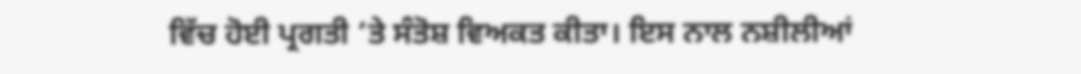ਵਿੱਚ ਹੋਈ ਪ੍ਰਗਤੀ ‘ਤੇ ਸੰਤੋਸ਼ ਵਿਅਕਤ ਕੀਤਾ। ਇਸ ਨਾਲ ਨਸ਼ੀਲੀਆਂ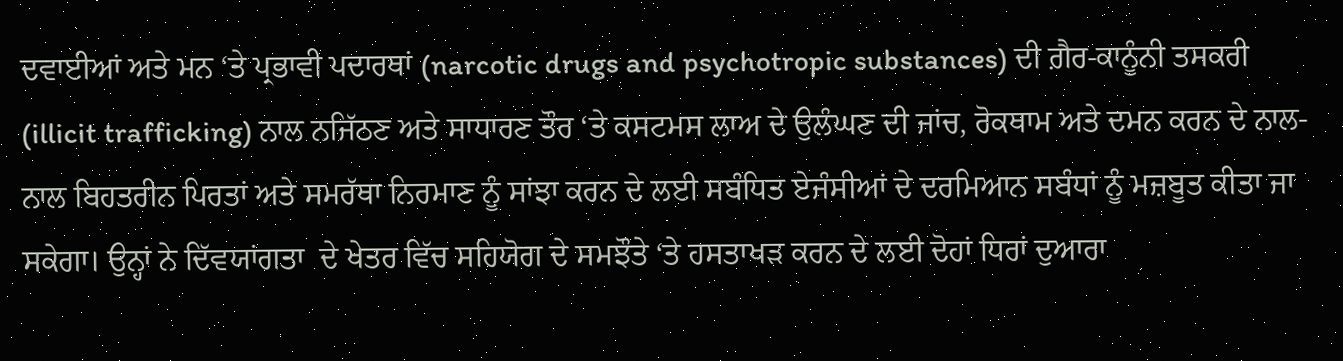ਦਵਾਈਆਂ ਅਤੇ ਮਨ ‘ਤੇ ਪ੍ਰਭਾਵੀ ਪਦਾਰਥਾਂ (narcotic drugs and psychotropic substances) ਦੀ ਗ਼ੈਰ-ਕਾਨੂੰਨੀ ਤਸਕਰੀ (illicit trafficking) ਨਾਲ ਨਜਿੱਠਣ ਅਤੇ ਸਾਧਾਰਣ ਤੌਰ ‘ਤੇ ਕਸਟਮਸ ਲਾਅ ਦੇ ਉਲੰਘਣ ਦੀ ਜਾਂਚ, ਰੋਕਥਾਮ ਅਤੇ ਦਮਨ ਕਰਨ ਦੇ ਨਾਲ-ਨਾਲ ਬਿਹਤਰੀਨ ਪਿਰਤਾਂ ਅਤੇ ਸਮਰੱਥਾ ਨਿਰਮਾਣ ਨੂੰ ਸਾਂਝਾ ਕਰਨ ਦੇ ਲਈ ਸਬੰਧਿਤ ਏਜੰਸੀਆਂ ਦੇ ਦਰਮਿਆਨ ਸਬੰਧਾਂ ਨੂੰ ਮਜ਼ਬੂਤ ਕੀਤਾ ਜਾ ਸਕੇਗਾ। ਉਨ੍ਹਾਂ ਨੇ ਦਿੱਵਯਾਂਗਤਾ  ਦੇ ਖੇਤਰ ਵਿੱਚ ਸਹਿਯੋਗ ਦੇ ਸਮਝੌਤੇ ‘ਤੇ ਹਸਤਾਖੜ ਕਰਨ ਦੇ ਲਈ ਦੋਹਾਂ ਧਿਰਾਂ ਦੁਆਰਾ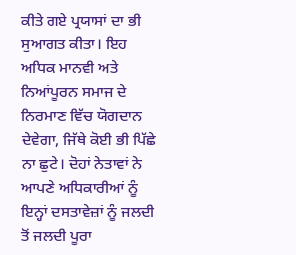ਕੀਤੇ ਗਏ ਪ੍ਰਯਾਸਾਂ ਦਾ ਭੀ ਸੁਆਗਤ ਕੀਤਾ। ਇਹ ਅਧਿਕ ਮਾਨਵੀ ਅਤੇ ਨਿਆਂਪੂਰਨ ਸਮਾਜ ਦੇ ਨਿਰਮਾਣ ਵਿੱਚ ਯੋਗਦਾਨ ਦੇਵੇਗਾ, ਜਿੱਥੇ ਕੋਈ ਭੀ ਪਿੱਛੇ ਨਾ ਛੁਟੇ। ਦੋਹਾਂ ਨੇਤਾਵਾਂ ਨੇ ਆਪਣੇ ਅਧਿਕਾਰੀਆਂ ਨੂੰ ਇਨ੍ਹਾਂ ਦਸਤਾਵੇਜ਼ਾਂ ਨੂੰ ਜਲਦੀ ਤੋਂ ਜਲਦੀ ਪੂਰਾ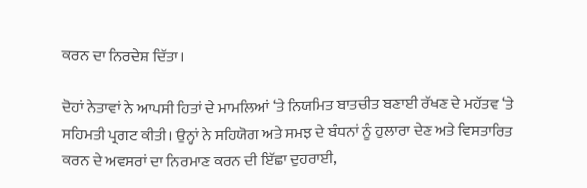ਕਰਨ ਦਾ ਨਿਰਦੇਸ਼ ਦਿੱਤਾ।

ਦੋਹਾਂ ਨੇਤਾਵਾਂ ਨੇ ਆਪਸੀ ਹਿਤਾਂ ਦੇ ਮਾਮਲਿਆਂ ‘ਤੇ ਨਿਯਮਿਤ ਬਾਤਚੀਤ ਬਣਾਈ ਰੱਖਣ ਦੇ ਮਹੱਤਵ ‘ਤੇ ਸਹਿਮਤੀ ਪ੍ਰਗਟ ਕੀਤੀ। ਉਨ੍ਹਾਂ ਨੇ ਸਹਿਯੋਗ ਅਤੇ ਸਮਝ ਦੇ ਬੰਧਨਾਂ ਨੂੰ ਹੁਲਾਰਾ ਦੇਣ ਅਤੇ ਵਿਸਤਾਰਿਤ ਕਰਨ ਦੇ ਅਵਸਰਾਂ ਦਾ ਨਿਰਮਾਣ ਕਰਨ ਦੀ ਇੱਛਾ ਦੁਹਰਾਈ,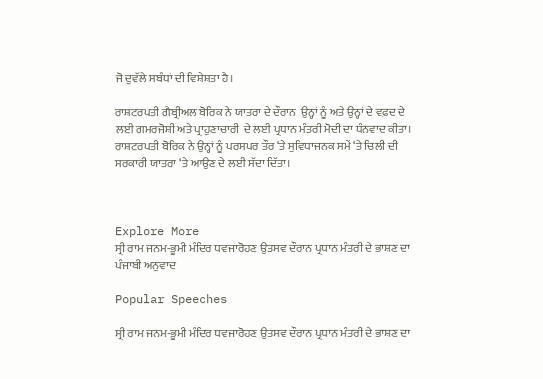ਜੋ ਦੁਵੱਲੇ ਸਬੰਧਾਂ ਦੀ ਵਿਸ਼ੇਸ਼ਤਾ ਹੈ।

ਰਾਸ਼ਟਰਪਤੀ ਗੈਬ੍ਰੀਅਲ ਬੋਰਿਕ ਨੇ ਯਾਤਰਾ ਦੇ ਦੌਰਾਨ  ਉਨ੍ਹਾਂ ਨੂੰ ਅਤੇ ਉਨ੍ਹਾਂ ਦੇ ਵਫ਼ਦ ਦੇ ਲਈ ਗਮਰਜੋਸ਼ੀ ਅਤੇ ਪ੍ਰਾਹੁਣਾਚਾਰੀ  ਦੇ ਲਈ ਪ੍ਰਧਾਨ ਮੰਤਰੀ ਮੋਦੀ ਦਾ ਧੰਨਵਾਦ ਕੀਤਾ। ਰਾਸ਼ਟਰਪਤੀ ਬੋਰਿਕ ਨੇ ਉਨ੍ਹਾਂ ਨੂੰ ਪਰਸਪਰ ਤੌਰ ‘ਤੇ ਸੁਵਿਧਾਜਨਕ ਸਮੇਂ ‘ਤੇ ਚਿਲੀ ਦੀ ਸਰਕਾਰੀ ਯਾਤਰਾ ‘ਤੇ ਆਉਣ ਦੇ ਲਈ ਸੱਦਾ ਦਿੱਤਾ।



Explore More
ਸ੍ਰੀ ਰਾਮ ਜਨਮ-ਭੂਮੀ ਮੰਦਿਰ ਧਵਜਾਰੋਹਣ ਉਤਸਵ ਦੌਰਾਨ ਪ੍ਰਧਾਨ ਮੰਤਰੀ ਦੇ ਭਾਸ਼ਣ ਦਾ ਪੰਜਾਬੀ ਅਨੁਵਾਦ

Popular Speeches

ਸ੍ਰੀ ਰਾਮ ਜਨਮ-ਭੂਮੀ ਮੰਦਿਰ ਧਵਜਾਰੋਹਣ ਉਤਸਵ ਦੌਰਾਨ ਪ੍ਰਧਾਨ ਮੰਤਰੀ ਦੇ ਭਾਸ਼ਣ ਦਾ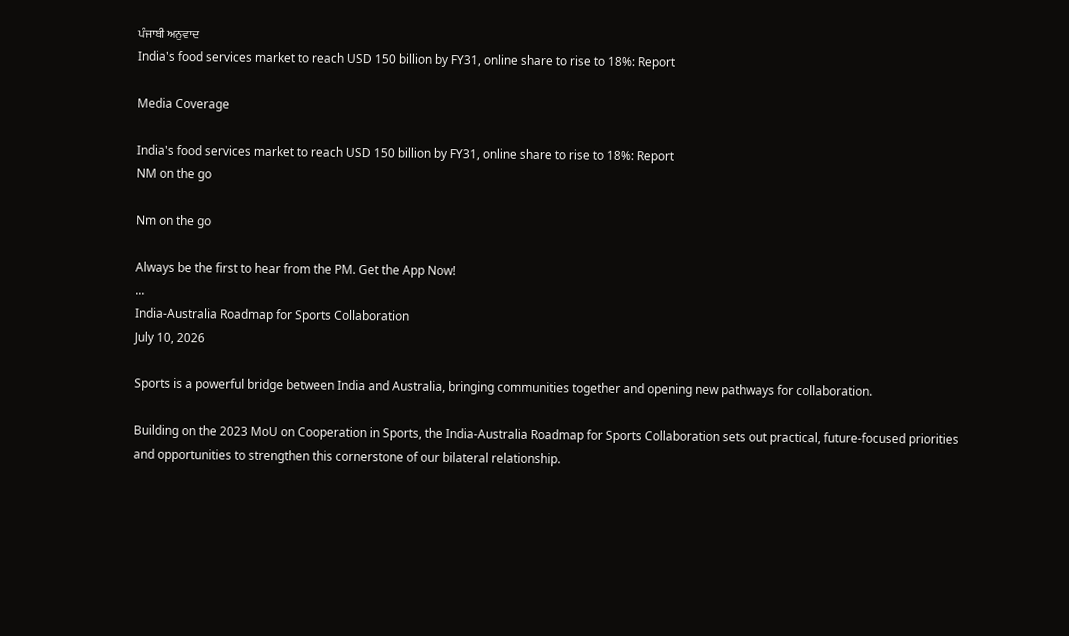ਪੰਜਾਬੀ ਅਨੁਵਾਦ
India's food services market to reach USD 150 billion by FY31, online share to rise to 18%: Report

Media Coverage

India's food services market to reach USD 150 billion by FY31, online share to rise to 18%: Report
NM on the go

Nm on the go

Always be the first to hear from the PM. Get the App Now!
...
India-Australia Roadmap for Sports Collaboration
July 10, 2026

Sports is a powerful bridge between India and Australia, bringing communities together and opening new pathways for collaboration.

Building on the 2023 MoU on Cooperation in Sports, the India-Australia Roadmap for Sports Collaboration sets out practical, future-focused priorities and opportunities to strengthen this cornerstone of our bilateral relationship.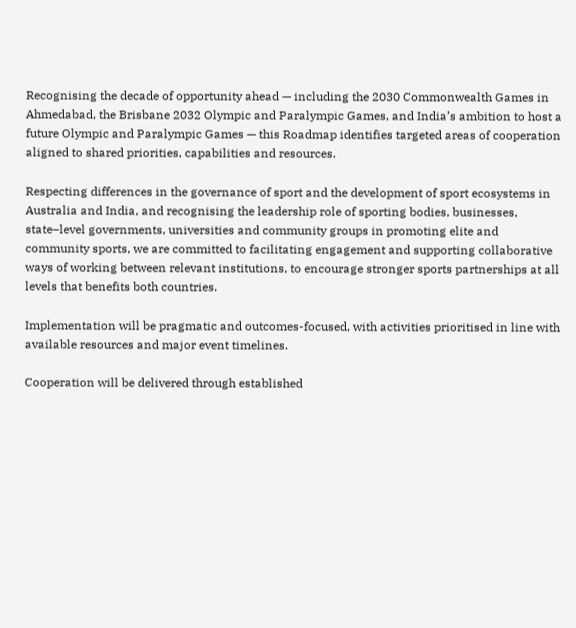Recognising the decade of opportunity ahead — including the 2030 Commonwealth Games in Ahmedabad, the Brisbane 2032 Olympic and Paralympic Games, and India’s ambition to host a future Olympic and Paralympic Games — this Roadmap identifies targeted areas of cooperation aligned to shared priorities, capabilities and resources.

Respecting differences in the governance of sport and the development of sport ecosystems in Australia and India, and recognising the leadership role of sporting bodies, businesses, state–level governments, universities and community groups in promoting elite and community sports, we are committed to facilitating engagement and supporting collaborative ways of working between relevant institutions, to encourage stronger sports partnerships at all levels that benefits both countries.

Implementation will be pragmatic and outcomes-focused, with activities prioritised in line with available resources and major event timelines.

Cooperation will be delivered through established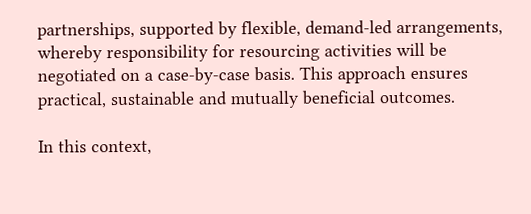partnerships, supported by flexible, demand-led arrangements, whereby responsibility for resourcing activities will be negotiated on a case-by-case basis. This approach ensures practical, sustainable and mutually beneficial outcomes.

In this context,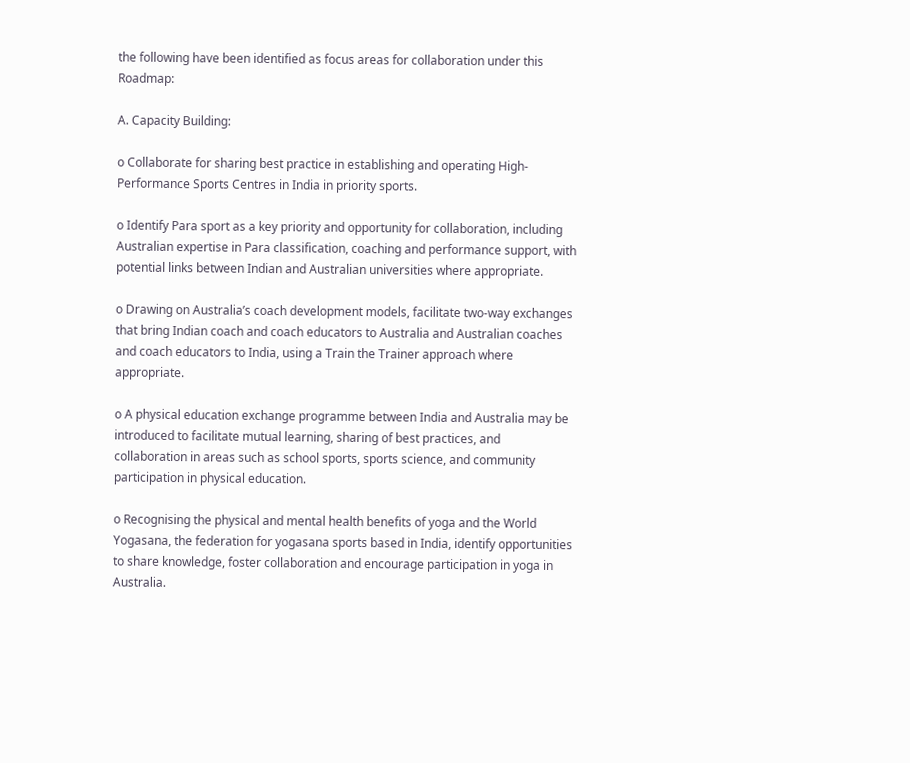the following have been identified as focus areas for collaboration under this Roadmap:

A. Capacity Building:

o Collaborate for sharing best practice in establishing and operating High-Performance Sports Centres in India in priority sports.

o Identify Para sport as a key priority and opportunity for collaboration, including Australian expertise in Para classification, coaching and performance support, with potential links between Indian and Australian universities where appropriate.

o Drawing on Australia’s coach development models, facilitate two-way exchanges that bring Indian coach and coach educators to Australia and Australian coaches and coach educators to India, using a Train the Trainer approach where appropriate.

o A physical education exchange programme between India and Australia may be introduced to facilitate mutual learning, sharing of best practices, and collaboration in areas such as school sports, sports science, and community participation in physical education.

o Recognising the physical and mental health benefits of yoga and the World Yogasana, the federation for yogasana sports based in India, identify opportunities to share knowledge, foster collaboration and encourage participation in yoga in Australia.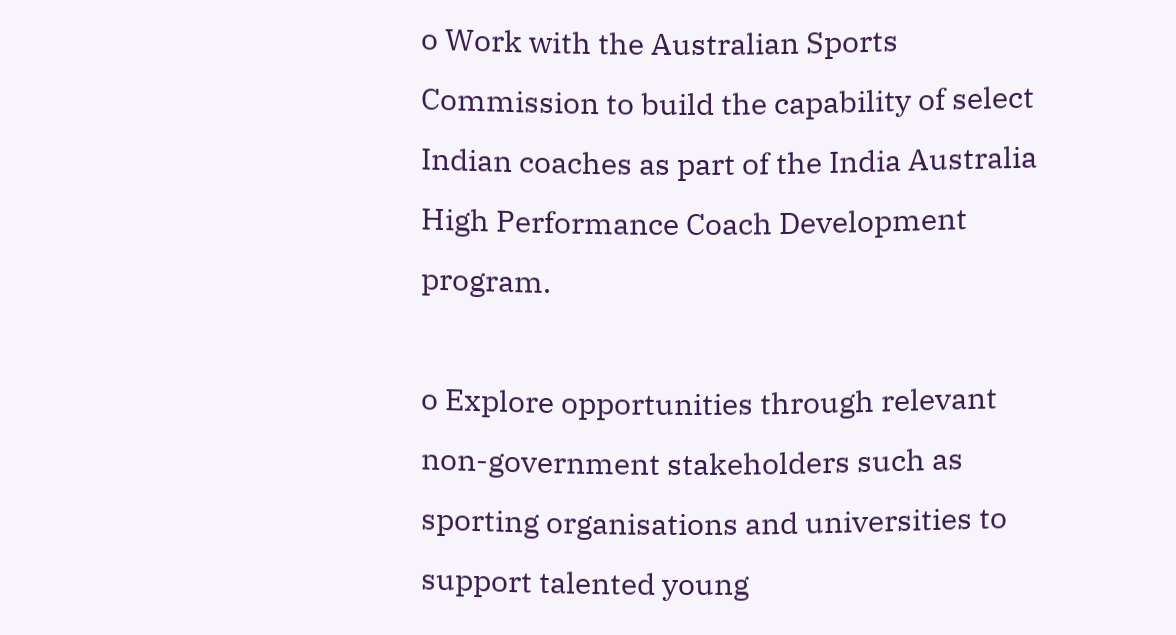o Work with the Australian Sports Commission to build the capability of select Indian coaches as part of the India Australia High Performance Coach Development program.

o Explore opportunities through relevant non-government stakeholders such as sporting organisations and universities to support talented young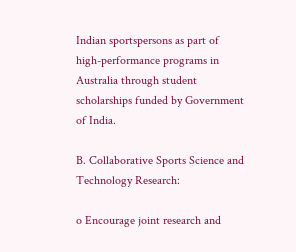Indian sportspersons as part of high-performance programs in Australia through student scholarships funded by Government of India.

B. Collaborative Sports Science and Technology Research:

o Encourage joint research and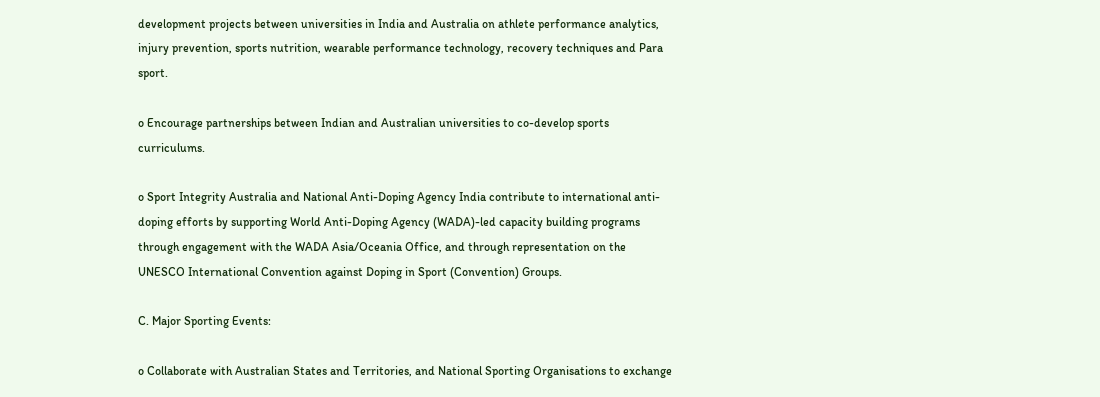development projects between universities in India and Australia on athlete performance analytics, injury prevention, sports nutrition, wearable performance technology, recovery techniques and Para sport.

o Encourage partnerships between Indian and Australian universities to co-develop sports curriculums.

o Sport Integrity Australia and National Anti-Doping Agency India contribute to international anti-doping efforts by supporting World Anti-Doping Agency (WADA)-led capacity building programs through engagement with the WADA Asia/Oceania Office, and through representation on the UNESCO International Convention against Doping in Sport (Convention) Groups.

C. Major Sporting Events:

o Collaborate with Australian States and Territories, and National Sporting Organisations to exchange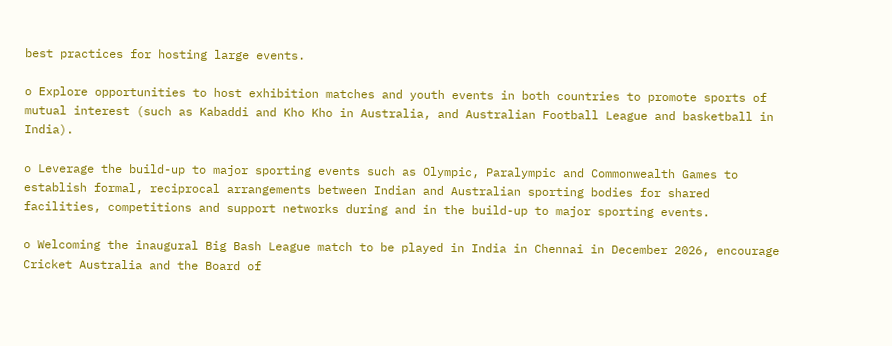best practices for hosting large events.

o Explore opportunities to host exhibition matches and youth events in both countries to promote sports of mutual interest (such as Kabaddi and Kho Kho in Australia, and Australian Football League and basketball in India).

o Leverage the build-up to major sporting events such as Olympic, Paralympic and Commonwealth Games to establish formal, reciprocal arrangements between Indian and Australian sporting bodies for shared facilities, competitions and support networks during and in the build-up to major sporting events.

o Welcoming the inaugural Big Bash League match to be played in India in Chennai in December 2026, encourage Cricket Australia and the Board of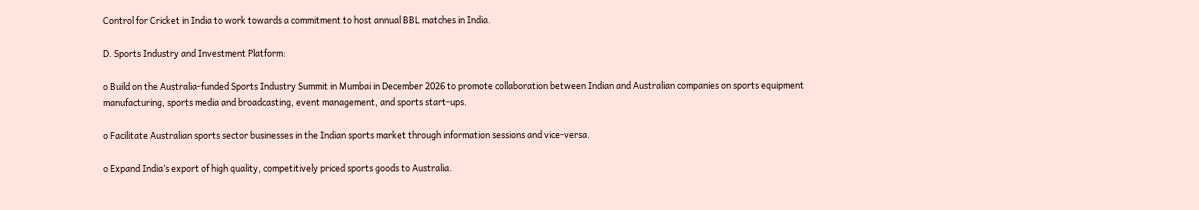Control for Cricket in India to work towards a commitment to host annual BBL matches in India.

D. Sports Industry and Investment Platform:

o Build on the Australia-funded Sports Industry Summit in Mumbai in December 2026 to promote collaboration between Indian and Australian companies on sports equipment manufacturing, sports media and broadcasting, event management, and sports start-ups.

o Facilitate Australian sports sector businesses in the Indian sports market through information sessions and vice-versa.

o Expand India’s export of high quality, competitively priced sports goods to Australia.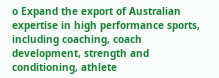o Expand the export of Australian expertise in high performance sports, including coaching, coach development, strength and conditioning, athlete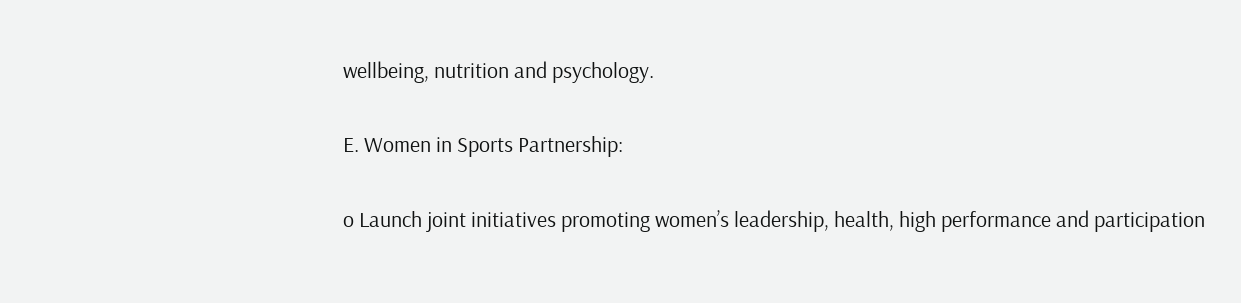wellbeing, nutrition and psychology.

E. Women in Sports Partnership:

o Launch joint initiatives promoting women’s leadership, health, high performance and participation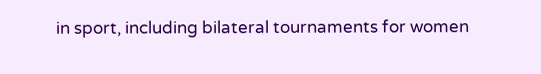in sport, including bilateral tournaments for women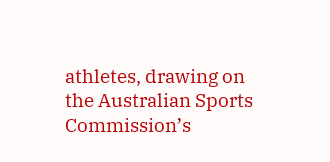athletes, drawing on the Australian Sports Commission’s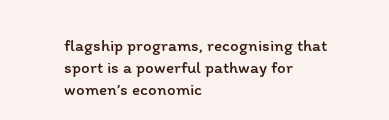flagship programs, recognising that sport is a powerful pathway for women’s economic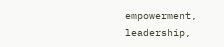empowerment, leadership,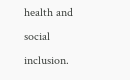health and social inclusion.